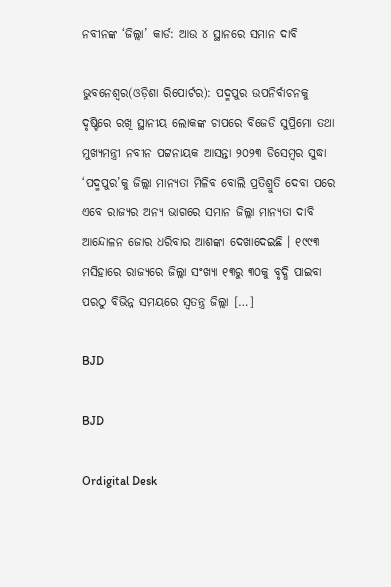ନବୀନଙ୍କ ‘ଜିଲ୍ଲା’ କାର୍ଡ: ଆଉ ୪ ସ୍ଥାନରେ ସମାନ ଦାବି

ଭୁବନେଶ୍ୱର(ଓଡ଼ିଶା ରିପୋର୍ଟର): ପଦ୍ମପୁର ଉପନିର୍ବାଚନକୁ ଦୃଷ୍ଟିରେ ରଖି ସ୍ଥାନୀୟ ଲୋକଙ୍କ ଚାପରେ ବିଜେଡି ସୁପ୍ରିମୋ ତଥା ମୁଖ୍ୟମନ୍ତ୍ରୀ ନବୀନ ପଟ୍ଟନାୟକ ଆସନ୍ତା ୨୦୨୩ ଡିସେମ୍ବର ସୁଦ୍ଧା ‘ପଦ୍ମପୁର’କୁ ଜିଲ୍ଲା ମାନ୍ୟତା ମିଳିବ ବୋଲି ପ୍ରତିଶ୍ରୁତି ଦେବା ପରେ ଏବେ ରାଜ୍ୟର ଅନ୍ୟ ଭାଗରେ ସମାନ ଜିଲ୍ଲା ମାନ୍ୟତା ଦାବି ଆନ୍ଦୋଳନ ଜୋର ଧରିବାର ଆଶଙ୍କା ଦେଖାଦେଇଛି । ୧୯୯୩ ମସିହାରେ ରାଜ୍ୟରେ ଜିଲ୍ଲା ସଂଖ୍ୟା ୧୩ରୁ ୩୦କୁ ବୃଦ୍ଧି ପାଇବା ପରଠୁ ବିଭିନ୍ନ ସମୟରେ ସ୍ୱତନ୍ତ୍ର ଜିଲ୍ଲା […]

BJD

BJD

Ordigital Desk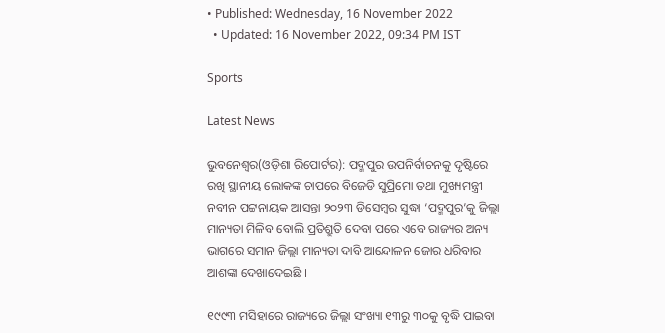• Published: Wednesday, 16 November 2022
  • Updated: 16 November 2022, 09:34 PM IST

Sports

Latest News

ଭୁବନେଶ୍ୱର(ଓଡ଼ିଶା ରିପୋର୍ଟର): ପଦ୍ମପୁର ଉପନିର୍ବାଚନକୁ ଦୃଷ୍ଟିରେ ରଖି ସ୍ଥାନୀୟ ଲୋକଙ୍କ ଚାପରେ ବିଜେଡି ସୁପ୍ରିମୋ ତଥା ମୁଖ୍ୟମନ୍ତ୍ରୀ ନବୀନ ପଟ୍ଟନାୟକ ଆସନ୍ତା ୨୦୨୩ ଡିସେମ୍ବର ସୁଦ୍ଧା ‘ପଦ୍ମପୁର’କୁ ଜିଲ୍ଲା ମାନ୍ୟତା ମିଳିବ ବୋଲି ପ୍ରତିଶ୍ରୁତି ଦେବା ପରେ ଏବେ ରାଜ୍ୟର ଅନ୍ୟ ଭାଗରେ ସମାନ ଜିଲ୍ଲା ମାନ୍ୟତା ଦାବି ଆନ୍ଦୋଳନ ଜୋର ଧରିବାର ଆଶଙ୍କା ଦେଖାଦେଇଛି ।

୧୯୯୩ ମସିହାରେ ରାଜ୍ୟରେ ଜିଲ୍ଲା ସଂଖ୍ୟା ୧୩ରୁ ୩୦କୁ ବୃଦ୍ଧି ପାଇବା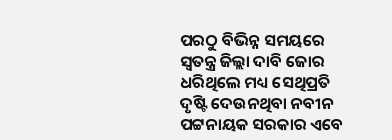ପରଠୁ ବିଭିନ୍ନ ସମୟରେ ସ୍ୱତନ୍ତ୍ର ଜିଲ୍ଲା ଦାବି ଜୋର ଧରିଥିଲେ ମଧ୍ୟ ସେଥିପ୍ରତି ଦୃଷ୍ଟି ଦେଉନଥିବା ନବୀନ ପଟ୍ଟନାୟକ ସରକାର ଏବେ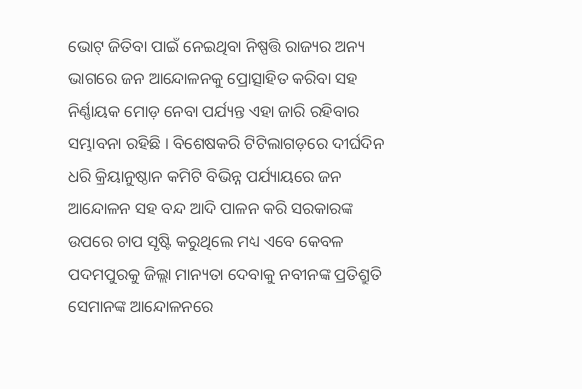ଭୋଟ୍ ଜିତିବା ପାଇଁ ନେଇଥିବା ନିଷ୍ପତ୍ତି ରାଜ୍ୟର ଅନ୍ୟ ଭାଗରେ ଜନ ଆନ୍ଦୋଳନକୁ ପ୍ରୋତ୍ସାହିତ କରିବା ସହ ନିର୍ଣ୍ଣାୟକ ମୋଡ଼ ନେବା ପର୍ଯ୍ୟନ୍ତ ଏହା ଜାରି ରହିବାର ସମ୍ଭାବନା ରହିଛି । ବିଶେଷକରି ଟିଟିଲାଗଡ଼ରେ ଦୀର୍ଘଦିନ ଧରି କ୍ରିୟାନୁଷ୍ଠାନ କମିଟି ବିଭିନ୍ନ ପର୍ଯ୍ୟାୟରେ ଜନ ଆନ୍ଦୋଳନ ସହ ବନ୍ଦ ଆଦି ପାଳନ କରି ସରକାରଙ୍କ ଉପରେ ଚାପ ସୃଷ୍ଟି କରୁଥିଲେ ମଧ୍ୟ ଏବେ କେବଳ ପଦମପୁରକୁ ଜିଲ୍ଲା ମାନ୍ୟତା ଦେବାକୁ ନବୀନଙ୍କ ପ୍ରତିଶ୍ରୁତି ସେମାନଙ୍କ ଆନ୍ଦୋଳନରେ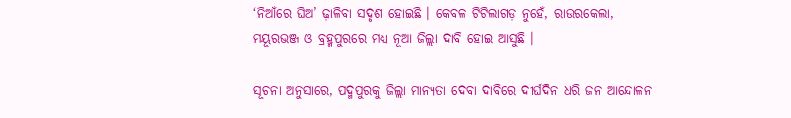‘ନିଆଁରେ ଘିଅ’ ଢ଼ାଳିବା ସଦୃଶ ହୋଇଛି । କେବଳ ଟିଟିଲାଗଡ଼ ନୁହେଁ, ରାଉରକେଲା, ମୟୂରଭଞ୍ଜ ଓ ବ୍ରହ୍ମପୁରରେ ମଧ୍ୟ ନୂଆ ଜିଲ୍ଲା ଦାବି ହୋଇ ଆସୁଛି ।

ସୂଚନା ଅନୁସାରେ, ପଦ୍ମପୁରକୁ ଜିଲ୍ଲା ମାନ୍ୟତା ଦେବା ଦାବିରେ ଦୀର୍ଘଦିନ ଧରି ଜନ ଆନ୍ଦୋଳନ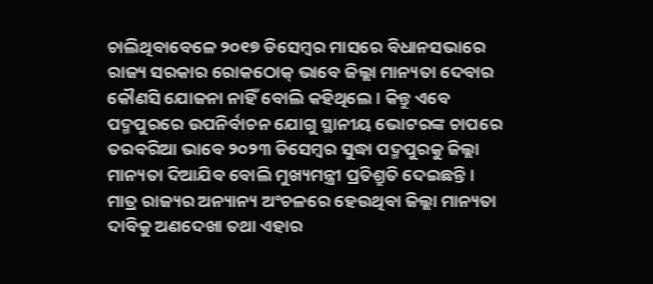ଚାଲିଥିବାବେଳେ ୨୦୧୭ ଡିସେମ୍ବର ମାସରେ ବିଧାନସଭାରେ ରାଜ୍ୟ ସରକାର ରୋକଠୋକ୍ ଭାବେ ଜିଲ୍ଲା ମାନ୍ୟତା ଦେବାର କୌଣସି ଯୋଜନା ନାହିଁ ବୋଲି କହିଥିଲେ । କିନ୍ତୁ ଏବେ ପଦ୍ମପୁରରେ ଉପନିର୍ବାଚନ ଯୋଗୁ ସ୍ଥାନୀୟ ଭୋଟରଙ୍କ ଚାପରେ ତରବରିଆ ଭାବେ ୨୦୨୩ ଡିସେମ୍ବର ସୁଦ୍ଧା ପଦ୍ମପୁରକୁ ଜିଲ୍ଲା ମାନ୍ୟତା ଦିଆଯିବ ବୋଲି ମୁଖ୍ୟମନ୍ତ୍ରୀ ପ୍ରତିଶ୍ରୁତି ଦେଇଛନ୍ତି । ମାତ୍ର ରାଜ୍ୟର ଅନ୍ୟାନ୍ୟ ଅଂଚଳରେ ହେଉଥିବା ଜିଲ୍ଲା ମାନ୍ୟତା ଦାବିକୁ ଅଣଦେଖା ତଥା ଏହାର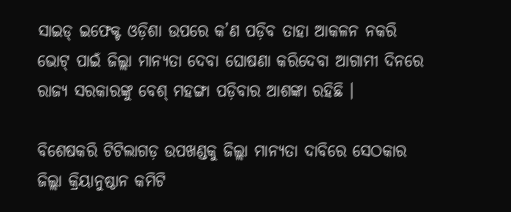ସାଇଡ୍ ଇଫେକ୍ଟ ଓଡ଼ିଶା ଉପରେ କ’ଣ ପଡ଼ିବ ତାହା ଆକଳନ ନକରି ଭୋଟ୍ ପାଇଁ ଜିଲ୍ଲା ମାନ୍ୟତା ଦେବା ଘୋଷଣା କରିଦେବା ଆଗାମୀ ଦିନରେ ରାଜ୍ୟ ସରକାରଙ୍କୁ ବେଶ୍ ମହଙ୍ଗା ପଡ଼ିବାର ଆଶଙ୍କା ରହିଛି ।

ବିଶେଷକରି ଟିଟିଲାଗଡ଼ ଉପଖଣ୍ଡକୁ ଜିଲ୍ଲା ମାନ୍ୟତା ଦାବିରେ ସେଠକାର ଜିଲ୍ଲା କ୍ରିୟାନୁଷ୍ଠାନ କମିଟି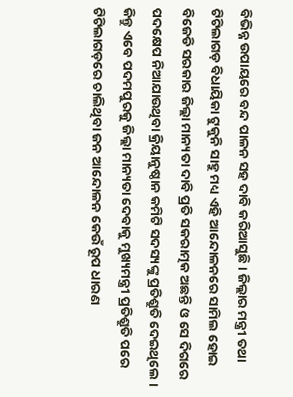ବିଭିନ୍ନ ଉପାୟରେ ବନ୍ଦ ପାଳନ ସହ ଦାବି କରିଆସୁଛି । ଜିଲ୍ଲାର ମନ୍ତ୍ରୀ ତଥା ଟିଟିଲାଗଡ଼ ବିଧାୟିକା ଟୁକୁନି ସାହୁ ମଧ୍ୟ ଏହି ଆନ୍ଦୋଳନରେ ସାମିଲ ହୋଇ ବିଜେଡି ସରକାର ଜିଲ୍ଲା ମାନ୍ୟତା ଦାବି ପ୍ରତି ସକରାତ୍ମକ ଅଛନ୍ତି ଓ ସେ ଦିଗରେ ପଦକ୍ଷେପ ନିଆଯାଉଥିବା କ୍ରିୟାନୁଷ୍ଠାନ କମିଟି ସଦସ୍ୟଙ୍କୁ ପ୍ରତିଶ୍ରୁତି ଦେଇଥିଲେ । କିନ୍ତୁ ଏବେ ପଦମପୁରକୁ ଜିଲ୍ଲା ମାନ୍ୟତା ଦେବାକୁ ମୁଖ୍ୟମନ୍ତ୍ରୀ ପ୍ରତିଶ୍ରୁତି ପରେ ଟିଟିଲାଗଡ଼ରେ ଚାଲିଥିବା ଜନ ଆନ୍ଦୋଳନ କେଉଁ ରୂପ ଧାରଣ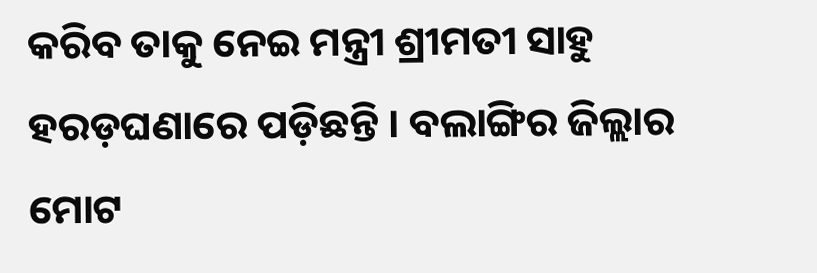କରିବ ତାକୁ ନେଇ ମନ୍ତ୍ରୀ ଶ୍ରୀମତୀ ସାହୁ ହରଡ଼ଘଣାରେ ପଡ଼ିଛନ୍ତି । ବଲାଙ୍ଗିର ଜିଲ୍ଲାର ମୋଟ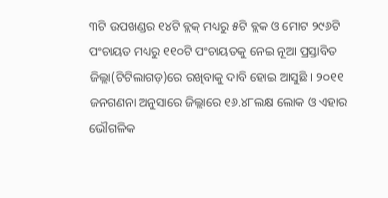୩ଟି ଉପଖଣ୍ଡର ୧୪ଟି ବ୍ଲକ୍ ମଧ୍ୟରୁ ୫ଟି ବ୍ଲକ ଓ ମୋଟ ୨୯୬ଟି ପଂଚାୟତ ମଧ୍ୟରୁ ୧୧୦ଟି ପଂଚାୟତକୁ ନେଇ ନୂଆ ପ୍ରସ୍ତାବିତ ଜିଲ୍ଲା(ଟିଟିଲାଗଡ଼)ରେ ରଖିବାକୁ ଦାବି ହୋଇ ଆସୁଛି । ୨୦୧୧ ଜନଗଣନା ଅନୁସାରେ ଜିଲ୍ଲାରେ ୧୬.୪୮ଲକ୍ଷ ଲୋକ ଓ ଏହାର ଭୌଗଳିକ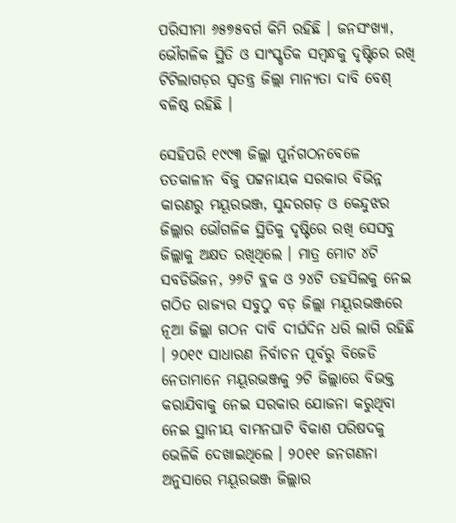ପରିସୀମା ୬୫୭୫ବର୍ଗ କିମି ରହିଛି । ଜନସଂଖ୍ୟା, ଭୌଗଳିକ ସ୍ଥିତି ଓ ସାଂସ୍କୃତିକ ସମ୍ବନ୍ଧକୁ ଦୃଷ୍ଟିରେ ରଖି ଟିଟିଲାଗଡ଼ର ସ୍ୱତନ୍ତ୍ର ଜିଲ୍ଲା ମାନ୍ୟତା ଦାବି ବେଶ୍ ବଳିଷ୍ଠ ରହିଛି ।

ସେହିପରି ୧୯୯୩ ଜିଲ୍ଲା ପୁର୍ନଗଠନବେଳେ ତତକାଳୀନ ବିଜୁ ପଟ୍ଟନାୟକ ସରକାର ବିଭିନ୍ନ କାରଣରୁ ମୟୂରଭଞ୍ଜ, ସୁନ୍ଦରଗଡ଼ ଓ କେନ୍ଦୁଝର ଜିଲ୍ଲାର ଭୌଗଳିକ ସ୍ଥିତିକୁ ଦୃଷ୍ଟିରେ ରଖି ସେସବୁ ଜିଲ୍ଲାକୁ ଅକ୍ଷତ ରଖିଥିଲେ । ମାତ୍ର ମୋଟ ୪ଟି ସବଡିଭିଜନ, ୨୬ଟି ବ୍ଲକ ଓ ୨୪ଟି ତହସିଲକୁ ନେଇ ଗଠିତ ରାଜ୍ୟର ସବୁଠୁ ବଡ଼ ଜିଲ୍ଲା ମୟୂରଭଞ୍ଜରେ ନୂଆ ଜିଲ୍ଲା ଗଠନ ଦାବି ଦୀର୍ଘଦିନ ଧରି ଲାଗି ରହିଛି । ୨୦୧୯ ସାଧାରଣ ନିର୍ବାଚନ ପୂର୍ବରୁ ବିଜେଡି ନେତାମାନେ ମୟୂରଭଞ୍ଜକୁ ୨ଟି ଜିଲ୍ଲାରେ ବିଭକ୍ତ କରାଯିବାକୁ ନେଇ ସରକାର ଯୋଜନା କରୁଥିବା ନେଇ ସ୍ଥାନୀୟ ବାମନଘାଟି ବିକାଶ ପରିଷଦକୁ ଭେଳିକି ଦେଖାଇଥିଲେ । ୨୦୧୧ ଜନଗଣନା ଅନୁସାରେ ମୟୂରଭଞ୍ଜ ଜିଲ୍ଲାର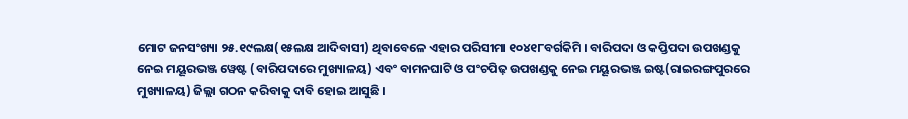ମୋଟ ଜନସଂଖ୍ୟା ୨୫.୧୯ଲକ୍ଷ(୧୫ଲକ୍ଷ ଆଦିବାସୀ) ଥିବାବେଳେ ଏହାର ପରିସୀମା ୧୦୪୧୮ବର୍ଗକିମି । ବାରିପଦା ଓ କପ୍ତିପଦା ଉପଖଣ୍ଡକୁ ନେଇ ମୟୂରଭଞ୍ଜ ୱେଷ୍ଟ (ବାରିପଦାରେ ମୁଖ୍ୟାଳୟ) ଏବଂ ବାମନଘାଟି ଓ ପଂଚପିଢ଼ ଉପଖଣ୍ଡକୁ ନେଇ ମୟୂରଭଞ୍ଜ ଇଷ୍ଟ(ରାଇରଙ୍ଗପୁରରେ ମୁଖ୍ୟାଳୟ) ଜିଲ୍ଲା ଗଠନ କରିବାକୁ ଦାବି ହୋଇ ଆସୁଛି ।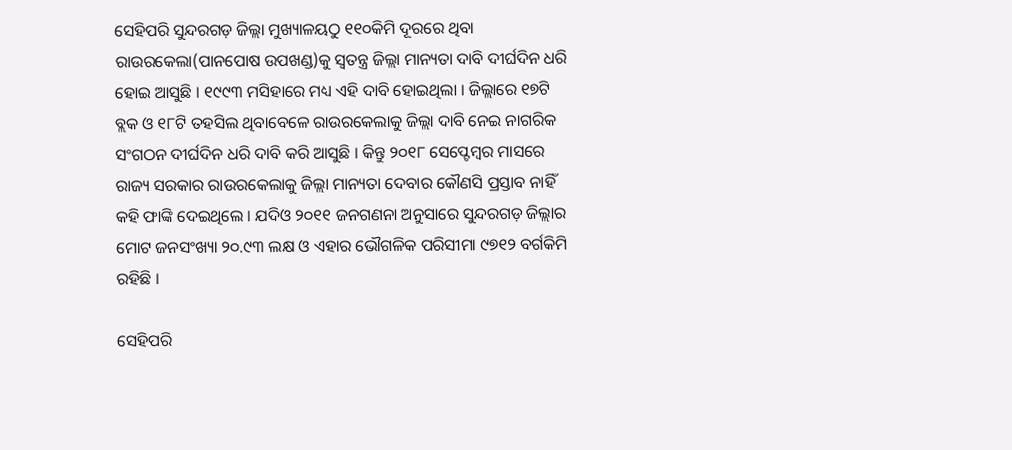ସେହିପରି ସୁନ୍ଦରଗଡ଼ ଜିଲ୍ଲା ମୁଖ୍ୟାଳୟଠୁ ୧୧୦କିମି ଦୂରରେ ଥିବା ରାଉରକେଲା(ପାନପୋଷ ଉପଖଣ୍ଡ)କୁ ସ୍ୱତନ୍ତ୍ର ଜିଲ୍ଲା ମାନ୍ୟତା ଦାବି ଦୀର୍ଘଦିନ ଧରି ହୋଇ ଆସୁଛି । ୧୯୯୩ ମସିହାରେ ମଧ୍ୟ ଏହି ଦାବି ହୋଇଥିଲା । ଜିଲ୍ଲାରେ ୧୭ଟି ବ୍ଲକ ଓ ୧୮ଟି ତହସିଲ ଥିବାବେଳେ ରାଉରକେଲାକୁ ଜିଲ୍ଲା ଦାବି ନେଇ ନାଗରିକ ସଂଗଠନ ଦୀର୍ଘଦିନ ଧରି ଦାବି କରି ଆସୁଛି । କିନ୍ତୁ ୨୦୧୮ ସେପ୍ଟେମ୍ବର ମାସରେ ରାଜ୍ୟ ସରକାର ରାଉରକେଲାକୁ ଜିଲ୍ଲା ମାନ୍ୟତା ଦେବାର କୌଣସି ପ୍ରସ୍ତାବ ନାହିଁ କହି ଫାଙ୍କି ଦେଇଥିଲେ । ଯଦିଓ ୨୦୧୧ ଜନଗଣନା ଅନୁସାରେ ସୁନ୍ଦରଗଡ଼ ଜିଲ୍ଲାର ମୋଟ ଜନସଂଖ୍ୟା ୨୦.୯୩ ଲକ୍ଷ ଓ ଏହାର ଭୌଗଳିକ ପରିସୀମା ୯୭୧୨ ବର୍ଗକିମି ରହିଛି ।

ସେହିପରି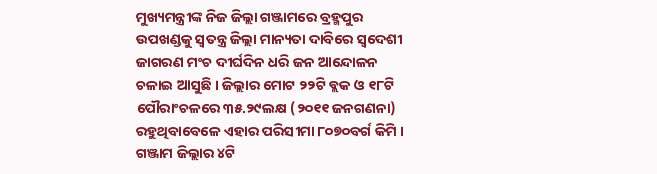ମୁଖ୍ୟମନ୍ତ୍ରୀଙ୍କ ନିଜ ଜିଲ୍ଲା ଗଞ୍ଜାମରେ ବ୍ରହ୍ମପୁର ଉପଖଣ୍ଡକୁ ସ୍ୱତନ୍ତ୍ର ଜିଲ୍ଲା ମାନ୍ୟତା ଦାବିରେ ସ୍ୱଦେଶୀ ଜାଗରଣ ମଂଚ ଦୀର୍ଘଦିନ ଧରି ଜନ ଆନ୍ଦୋଳନ ଚଳାଇ ଆସୁଛି । ଜିଲ୍ଲାର ମୋଟ ୨୨ଟି ବ୍ଲକ ଓ ୧୮ଟି ପୌରାଂଚଳରେ ୩୫.୨୯ଲକ୍ଷ (୨୦୧୧ ଜନଗଣନା) ରହୁଥିବାବେଳେ ଏହାର ପରିସୀମା ୮୦୭୦ବର୍ଗ କିମି । ଗଞ୍ଜାମ ଜିଲ୍ଲାର ୪ଟି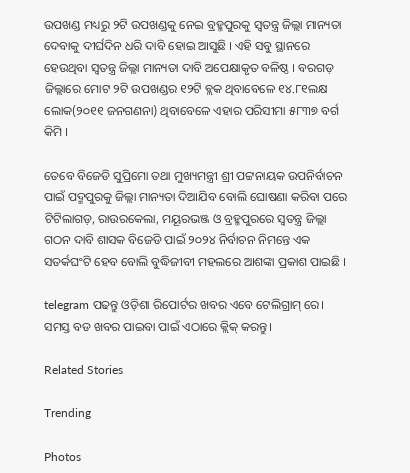ଉପଖଣ୍ଡ ମଧ୍ୟରୁ ୨ଟି ଉପଖଣ୍ଡକୁ ନେଇ ବ୍ରହ୍ମପୁରକୁ ସ୍ୱତନ୍ତ୍ର ଜିଲ୍ଲା ମାନ୍ୟତା ଦେବାକୁ ଦୀର୍ଘଦିନ ଧରି ଦାବି ହୋଇ ଆସୁଛି । ଏହି ସବୁ ସ୍ଥାନରେ ହେଉଥିବା ସ୍ୱତନ୍ତ୍ର ଜିଲ୍ଲା ମାନ୍ୟତା ଦାବି ଅପେକ୍ଷାକୃତ ବଳିଷ୍ଠ । ବରଗଡ଼ ଜିଲ୍ଲାରେ ମୋଟ ୨ଟି ଉପଖଣ୍ଡର ୧୨ଟି ବ୍ଲକ ଥିବାବେଳେ ୧୪.୮୧ଲକ୍ଷ ଲୋକ(୨୦୧୧ ଜନଗଣନା) ଥିବାବେଳେ ଏହାର ପରିସୀମା ୫୮୩୭ ବର୍ଗ କିମି ।

ତେବେ ବିଜେଡି ସୁପ୍ରିମୋ ତଥା ମୁଖ୍ୟମନ୍ତ୍ରୀ ଶ୍ରୀ ପଟ୍ଟନାୟକ ଉପନିର୍ବାଚନ ପାଇଁ ପଦ୍ମପୁରକୁ ଜିଲ୍ଲା ମାନ୍ୟତା ଦିଆଯିବ ବୋଲି ଘୋଷଣା କରିବା ପରେ ଟିଟିଲାଗଡ଼, ରାଉରକେଲା, ମୟୂରଭଞ୍ଜ ଓ ବ୍ରହ୍ମପୁରରେ ସ୍ୱତନ୍ତ୍ର ଜିଲ୍ଲା ଗଠନ ଦାବି ଶାସକ ବିଜେଡି ପାଇଁ ୨୦୨୪ ନିର୍ବାଚନ ନିମନ୍ତେ ଏକ ସତର୍କଘଂଟି ହେବ ବୋଲି ବୁଦ୍ଧିଜୀବୀ ମହଲରେ ଆଶଙ୍କା ପ୍ରକାଶ ପାଇଛି ।

telegram ପଢନ୍ତୁ ଓଡ଼ିଶା ରିପୋର୍ଟର ଖବର ଏବେ ଟେଲିଗ୍ରାମ୍ ରେ। ସମସ୍ତ ବଡ ଖବର ପାଇବା ପାଇଁ ଏଠାରେ କ୍ଲିକ୍ କରନ୍ତୁ।

Related Stories

Trending

Photos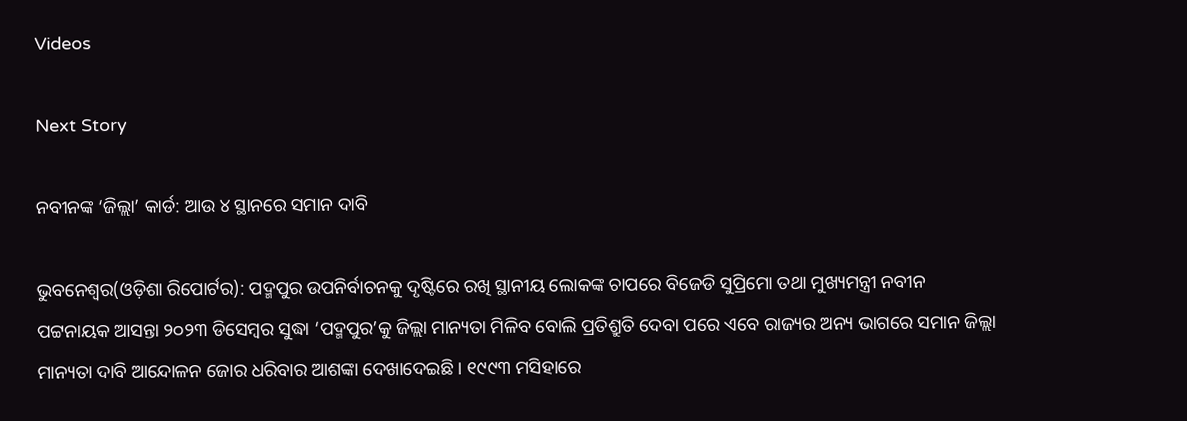Videos

Next Story

ନବୀନଙ୍କ ‘ଜିଲ୍ଲା’ କାର୍ଡ: ଆଉ ୪ ସ୍ଥାନରେ ସମାନ ଦାବି

ଭୁବନେଶ୍ୱର(ଓଡ଼ିଶା ରିପୋର୍ଟର): ପଦ୍ମପୁର ଉପନିର୍ବାଚନକୁ ଦୃଷ୍ଟିରେ ରଖି ସ୍ଥାନୀୟ ଲୋକଙ୍କ ଚାପରେ ବିଜେଡି ସୁପ୍ରିମୋ ତଥା ମୁଖ୍ୟମନ୍ତ୍ରୀ ନବୀନ ପଟ୍ଟନାୟକ ଆସନ୍ତା ୨୦୨୩ ଡିସେମ୍ବର ସୁଦ୍ଧା ‘ପଦ୍ମପୁର’କୁ ଜିଲ୍ଲା ମାନ୍ୟତା ମିଳିବ ବୋଲି ପ୍ରତିଶ୍ରୁତି ଦେବା ପରେ ଏବେ ରାଜ୍ୟର ଅନ୍ୟ ଭାଗରେ ସମାନ ଜିଲ୍ଲା ମାନ୍ୟତା ଦାବି ଆନ୍ଦୋଳନ ଜୋର ଧରିବାର ଆଶଙ୍କା ଦେଖାଦେଇଛି । ୧୯୯୩ ମସିହାରେ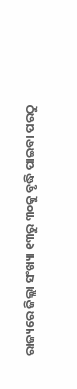ରାଜ୍ୟରେ ଜିଲ୍ଲା ସଂଖ୍ୟା ୧୩ରୁ ୩୦କୁ ବୃଦ୍ଧି ପାଇବା ପରଠୁ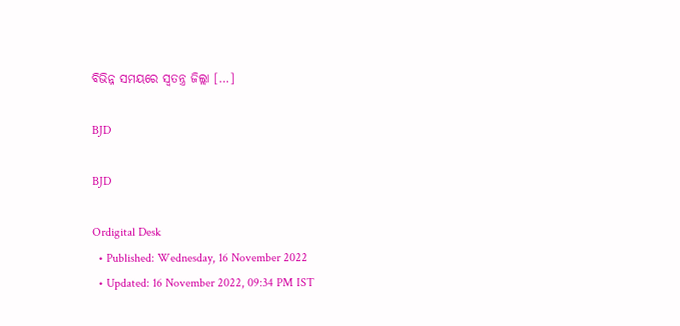ବିଭିନ୍ନ ସମୟରେ ସ୍ୱତନ୍ତ୍ର ଜିଲ୍ଲା […]

BJD

BJD

Ordigital Desk
  • Published: Wednesday, 16 November 2022
  • Updated: 16 November 2022, 09:34 PM IST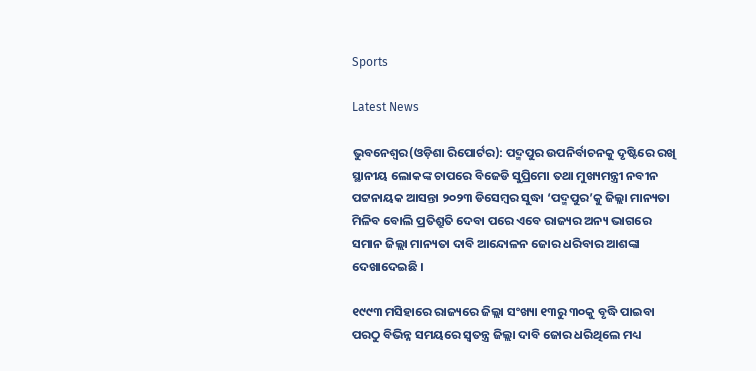Sports

Latest News

ଭୁବନେଶ୍ୱର(ଓଡ଼ିଶା ରିପୋର୍ଟର): ପଦ୍ମପୁର ଉପନିର୍ବାଚନକୁ ଦୃଷ୍ଟିରେ ରଖି ସ୍ଥାନୀୟ ଲୋକଙ୍କ ଚାପରେ ବିଜେଡି ସୁପ୍ରିମୋ ତଥା ମୁଖ୍ୟମନ୍ତ୍ରୀ ନବୀନ ପଟ୍ଟନାୟକ ଆସନ୍ତା ୨୦୨୩ ଡିସେମ୍ବର ସୁଦ୍ଧା ‘ପଦ୍ମପୁର’କୁ ଜିଲ୍ଲା ମାନ୍ୟତା ମିଳିବ ବୋଲି ପ୍ରତିଶ୍ରୁତି ଦେବା ପରେ ଏବେ ରାଜ୍ୟର ଅନ୍ୟ ଭାଗରେ ସମାନ ଜିଲ୍ଲା ମାନ୍ୟତା ଦାବି ଆନ୍ଦୋଳନ ଜୋର ଧରିବାର ଆଶଙ୍କା ଦେଖାଦେଇଛି ।

୧୯୯୩ ମସିହାରେ ରାଜ୍ୟରେ ଜିଲ୍ଲା ସଂଖ୍ୟା ୧୩ରୁ ୩୦କୁ ବୃଦ୍ଧି ପାଇବା ପରଠୁ ବିଭିନ୍ନ ସମୟରେ ସ୍ୱତନ୍ତ୍ର ଜିଲ୍ଲା ଦାବି ଜୋର ଧରିଥିଲେ ମଧ୍ୟ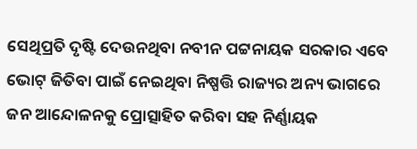ସେଥିପ୍ରତି ଦୃଷ୍ଟି ଦେଉନଥିବା ନବୀନ ପଟ୍ଟନାୟକ ସରକାର ଏବେ ଭୋଟ୍ ଜିତିବା ପାଇଁ ନେଇଥିବା ନିଷ୍ପତ୍ତି ରାଜ୍ୟର ଅନ୍ୟ ଭାଗରେ ଜନ ଆନ୍ଦୋଳନକୁ ପ୍ରୋତ୍ସାହିତ କରିବା ସହ ନିର୍ଣ୍ଣାୟକ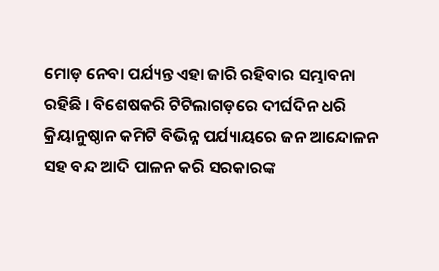ମୋଡ଼ ନେବା ପର୍ଯ୍ୟନ୍ତ ଏହା ଜାରି ରହିବାର ସମ୍ଭାବନା ରହିଛି । ବିଶେଷକରି ଟିଟିଲାଗଡ଼ରେ ଦୀର୍ଘଦିନ ଧରି କ୍ରିୟାନୁଷ୍ଠାନ କମିଟି ବିଭିନ୍ନ ପର୍ଯ୍ୟାୟରେ ଜନ ଆନ୍ଦୋଳନ ସହ ବନ୍ଦ ଆଦି ପାଳନ କରି ସରକାରଙ୍କ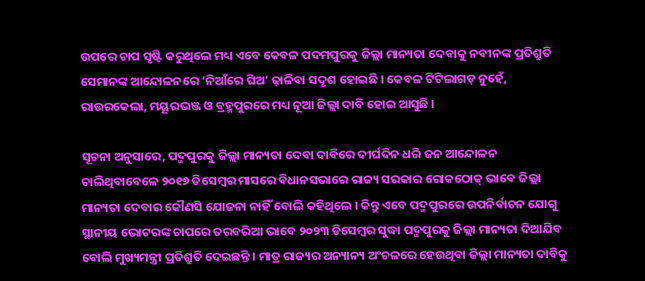ଉପରେ ଚାପ ସୃଷ୍ଟି କରୁଥିଲେ ମଧ୍ୟ ଏବେ କେବଳ ପଦମପୁରକୁ ଜିଲ୍ଲା ମାନ୍ୟତା ଦେବାକୁ ନବୀନଙ୍କ ପ୍ରତିଶ୍ରୁତି ସେମାନଙ୍କ ଆନ୍ଦୋଳନରେ ‘ନିଆଁରେ ଘିଅ’ ଢ଼ାଳିବା ସଦୃଶ ହୋଇଛି । କେବଳ ଟିଟିଲାଗଡ଼ ନୁହେଁ, ରାଉରକେଲା, ମୟୂରଭଞ୍ଜ ଓ ବ୍ରହ୍ମପୁରରେ ମଧ୍ୟ ନୂଆ ଜିଲ୍ଲା ଦାବି ହୋଇ ଆସୁଛି ।

ସୂଚନା ଅନୁସାରେ, ପଦ୍ମପୁରକୁ ଜିଲ୍ଲା ମାନ୍ୟତା ଦେବା ଦାବିରେ ଦୀର୍ଘଦିନ ଧରି ଜନ ଆନ୍ଦୋଳନ ଚାଲିଥିବାବେଳେ ୨୦୧୭ ଡିସେମ୍ବର ମାସରେ ବିଧାନସଭାରେ ରାଜ୍ୟ ସରକାର ରୋକଠୋକ୍ ଭାବେ ଜିଲ୍ଲା ମାନ୍ୟତା ଦେବାର କୌଣସି ଯୋଜନା ନାହିଁ ବୋଲି କହିଥିଲେ । କିନ୍ତୁ ଏବେ ପଦ୍ମପୁରରେ ଉପନିର୍ବାଚନ ଯୋଗୁ ସ୍ଥାନୀୟ ଭୋଟରଙ୍କ ଚାପରେ ତରବରିଆ ଭାବେ ୨୦୨୩ ଡିସେମ୍ବର ସୁଦ୍ଧା ପଦ୍ମପୁରକୁ ଜିଲ୍ଲା ମାନ୍ୟତା ଦିଆଯିବ ବୋଲି ମୁଖ୍ୟମନ୍ତ୍ରୀ ପ୍ରତିଶ୍ରୁତି ଦେଇଛନ୍ତି । ମାତ୍ର ରାଜ୍ୟର ଅନ୍ୟାନ୍ୟ ଅଂଚଳରେ ହେଉଥିବା ଜିଲ୍ଲା ମାନ୍ୟତା ଦାବିକୁ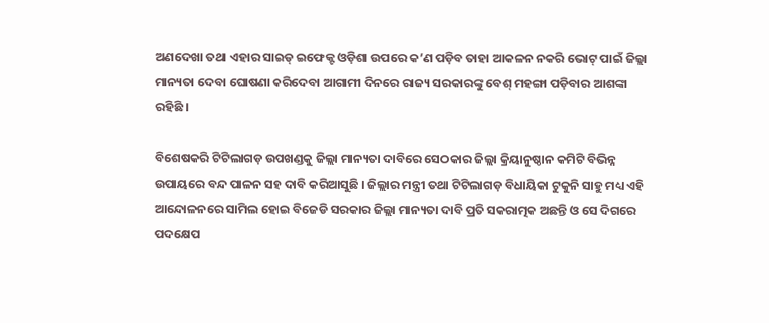ଅଣଦେଖା ତଥା ଏହାର ସାଇଡ୍ ଇଫେକ୍ଟ ଓଡ଼ିଶା ଉପରେ କ’ଣ ପଡ଼ିବ ତାହା ଆକଳନ ନକରି ଭୋଟ୍ ପାଇଁ ଜିଲ୍ଲା ମାନ୍ୟତା ଦେବା ଘୋଷଣା କରିଦେବା ଆଗାମୀ ଦିନରେ ରାଜ୍ୟ ସରକାରଙ୍କୁ ବେଶ୍ ମହଙ୍ଗା ପଡ଼ିବାର ଆଶଙ୍କା ରହିଛି ।

ବିଶେଷକରି ଟିଟିଲାଗଡ଼ ଉପଖଣ୍ଡକୁ ଜିଲ୍ଲା ମାନ୍ୟତା ଦାବିରେ ସେଠକାର ଜିଲ୍ଲା କ୍ରିୟାନୁଷ୍ଠାନ କମିଟି ବିଭିନ୍ନ ଉପାୟରେ ବନ୍ଦ ପାଳନ ସହ ଦାବି କରିଆସୁଛି । ଜିଲ୍ଲାର ମନ୍ତ୍ରୀ ତଥା ଟିଟିଲାଗଡ଼ ବିଧାୟିକା ଟୁକୁନି ସାହୁ ମଧ୍ୟ ଏହି ଆନ୍ଦୋଳନରେ ସାମିଲ ହୋଇ ବିଜେଡି ସରକାର ଜିଲ୍ଲା ମାନ୍ୟତା ଦାବି ପ୍ରତି ସକରାତ୍ମକ ଅଛନ୍ତି ଓ ସେ ଦିଗରେ ପଦକ୍ଷେପ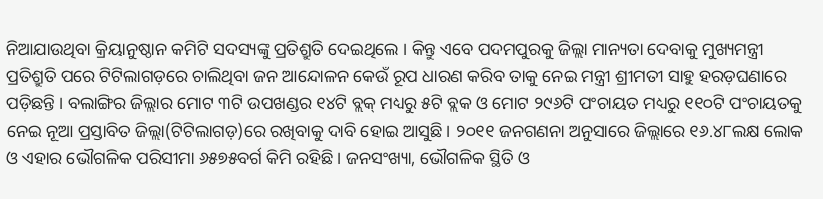ନିଆଯାଉଥିବା କ୍ରିୟାନୁଷ୍ଠାନ କମିଟି ସଦସ୍ୟଙ୍କୁ ପ୍ରତିଶ୍ରୁତି ଦେଇଥିଲେ । କିନ୍ତୁ ଏବେ ପଦମପୁରକୁ ଜିଲ୍ଲା ମାନ୍ୟତା ଦେବାକୁ ମୁଖ୍ୟମନ୍ତ୍ରୀ ପ୍ରତିଶ୍ରୁତି ପରେ ଟିଟିଲାଗଡ଼ରେ ଚାଲିଥିବା ଜନ ଆନ୍ଦୋଳନ କେଉଁ ରୂପ ଧାରଣ କରିବ ତାକୁ ନେଇ ମନ୍ତ୍ରୀ ଶ୍ରୀମତୀ ସାହୁ ହରଡ଼ଘଣାରେ ପଡ଼ିଛନ୍ତି । ବଲାଙ୍ଗିର ଜିଲ୍ଲାର ମୋଟ ୩ଟି ଉପଖଣ୍ଡର ୧୪ଟି ବ୍ଲକ୍ ମଧ୍ୟରୁ ୫ଟି ବ୍ଲକ ଓ ମୋଟ ୨୯୬ଟି ପଂଚାୟତ ମଧ୍ୟରୁ ୧୧୦ଟି ପଂଚାୟତକୁ ନେଇ ନୂଆ ପ୍ରସ୍ତାବିତ ଜିଲ୍ଲା(ଟିଟିଲାଗଡ଼)ରେ ରଖିବାକୁ ଦାବି ହୋଇ ଆସୁଛି । ୨୦୧୧ ଜନଗଣନା ଅନୁସାରେ ଜିଲ୍ଲାରେ ୧୬.୪୮ଲକ୍ଷ ଲୋକ ଓ ଏହାର ଭୌଗଳିକ ପରିସୀମା ୬୫୭୫ବର୍ଗ କିମି ରହିଛି । ଜନସଂଖ୍ୟା, ଭୌଗଳିକ ସ୍ଥିତି ଓ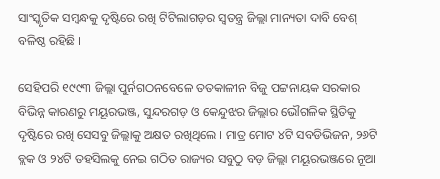ସାଂସ୍କୃତିକ ସମ୍ବନ୍ଧକୁ ଦୃଷ୍ଟିରେ ରଖି ଟିଟିଲାଗଡ଼ର ସ୍ୱତନ୍ତ୍ର ଜିଲ୍ଲା ମାନ୍ୟତା ଦାବି ବେଶ୍ ବଳିଷ୍ଠ ରହିଛି ।

ସେହିପରି ୧୯୯୩ ଜିଲ୍ଲା ପୁର୍ନଗଠନବେଳେ ତତକାଳୀନ ବିଜୁ ପଟ୍ଟନାୟକ ସରକାର ବିଭିନ୍ନ କାରଣରୁ ମୟୂରଭଞ୍ଜ, ସୁନ୍ଦରଗଡ଼ ଓ କେନ୍ଦୁଝର ଜିଲ୍ଲାର ଭୌଗଳିକ ସ୍ଥିତିକୁ ଦୃଷ୍ଟିରେ ରଖି ସେସବୁ ଜିଲ୍ଲାକୁ ଅକ୍ଷତ ରଖିଥିଲେ । ମାତ୍ର ମୋଟ ୪ଟି ସବଡିଭିଜନ, ୨୬ଟି ବ୍ଲକ ଓ ୨୪ଟି ତହସିଲକୁ ନେଇ ଗଠିତ ରାଜ୍ୟର ସବୁଠୁ ବଡ଼ ଜିଲ୍ଲା ମୟୂରଭଞ୍ଜରେ ନୂଆ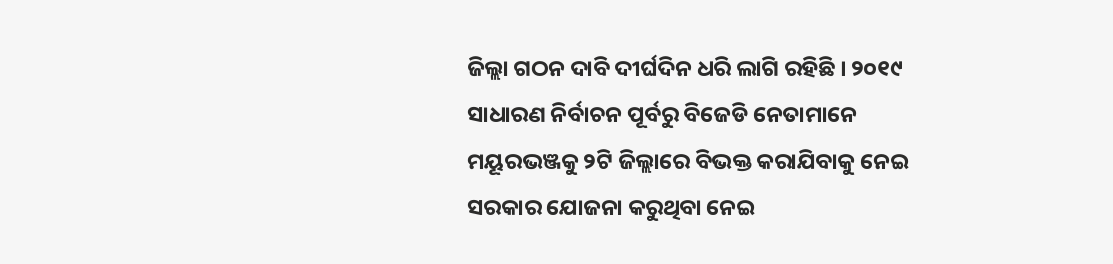ଜିଲ୍ଲା ଗଠନ ଦାବି ଦୀର୍ଘଦିନ ଧରି ଲାଗି ରହିଛି । ୨୦୧୯ ସାଧାରଣ ନିର୍ବାଚନ ପୂର୍ବରୁ ବିଜେଡି ନେତାମାନେ ମୟୂରଭଞ୍ଜକୁ ୨ଟି ଜିଲ୍ଲାରେ ବିଭକ୍ତ କରାଯିବାକୁ ନେଇ ସରକାର ଯୋଜନା କରୁଥିବା ନେଇ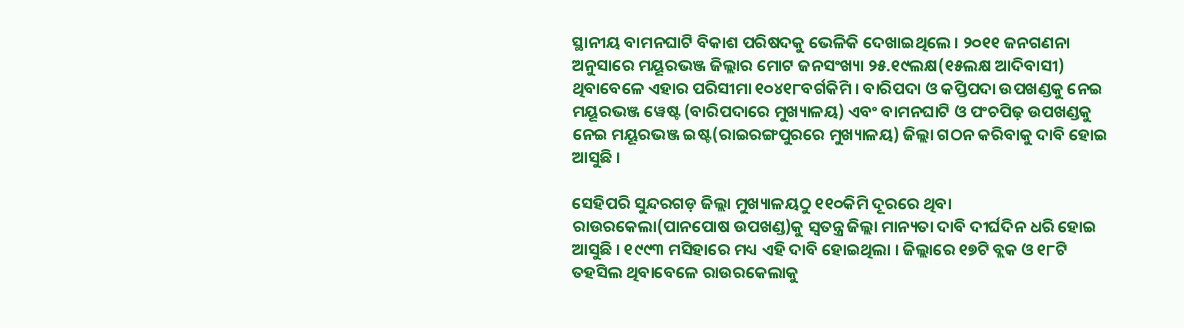ସ୍ଥାନୀୟ ବାମନଘାଟି ବିକାଶ ପରିଷଦକୁ ଭେଳିକି ଦେଖାଇଥିଲେ । ୨୦୧୧ ଜନଗଣନା ଅନୁସାରେ ମୟୂରଭଞ୍ଜ ଜିଲ୍ଲାର ମୋଟ ଜନସଂଖ୍ୟା ୨୫.୧୯ଲକ୍ଷ(୧୫ଲକ୍ଷ ଆଦିବାସୀ) ଥିବାବେଳେ ଏହାର ପରିସୀମା ୧୦୪୧୮ବର୍ଗକିମି । ବାରିପଦା ଓ କପ୍ତିପଦା ଉପଖଣ୍ଡକୁ ନେଇ ମୟୂରଭଞ୍ଜ ୱେଷ୍ଟ (ବାରିପଦାରେ ମୁଖ୍ୟାଳୟ) ଏବଂ ବାମନଘାଟି ଓ ପଂଚପିଢ଼ ଉପଖଣ୍ଡକୁ ନେଇ ମୟୂରଭଞ୍ଜ ଇଷ୍ଟ(ରାଇରଙ୍ଗପୁରରେ ମୁଖ୍ୟାଳୟ) ଜିଲ୍ଲା ଗଠନ କରିବାକୁ ଦାବି ହୋଇ ଆସୁଛି ।

ସେହିପରି ସୁନ୍ଦରଗଡ଼ ଜିଲ୍ଲା ମୁଖ୍ୟାଳୟଠୁ ୧୧୦କିମି ଦୂରରେ ଥିବା ରାଉରକେଲା(ପାନପୋଷ ଉପଖଣ୍ଡ)କୁ ସ୍ୱତନ୍ତ୍ର ଜିଲ୍ଲା ମାନ୍ୟତା ଦାବି ଦୀର୍ଘଦିନ ଧରି ହୋଇ ଆସୁଛି । ୧୯୯୩ ମସିହାରେ ମଧ୍ୟ ଏହି ଦାବି ହୋଇଥିଲା । ଜିଲ୍ଲାରେ ୧୭ଟି ବ୍ଲକ ଓ ୧୮ଟି ତହସିଲ ଥିବାବେଳେ ରାଉରକେଲାକୁ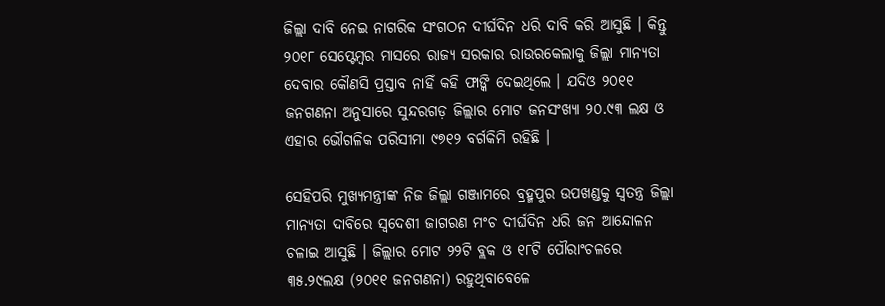ଜିଲ୍ଲା ଦାବି ନେଇ ନାଗରିକ ସଂଗଠନ ଦୀର୍ଘଦିନ ଧରି ଦାବି କରି ଆସୁଛି । କିନ୍ତୁ ୨୦୧୮ ସେପ୍ଟେମ୍ବର ମାସରେ ରାଜ୍ୟ ସରକାର ରାଉରକେଲାକୁ ଜିଲ୍ଲା ମାନ୍ୟତା ଦେବାର କୌଣସି ପ୍ରସ୍ତାବ ନାହିଁ କହି ଫାଙ୍କି ଦେଇଥିଲେ । ଯଦିଓ ୨୦୧୧ ଜନଗଣନା ଅନୁସାରେ ସୁନ୍ଦରଗଡ଼ ଜିଲ୍ଲାର ମୋଟ ଜନସଂଖ୍ୟା ୨୦.୯୩ ଲକ୍ଷ ଓ ଏହାର ଭୌଗଳିକ ପରିସୀମା ୯୭୧୨ ବର୍ଗକିମି ରହିଛି ।

ସେହିପରି ମୁଖ୍ୟମନ୍ତ୍ରୀଙ୍କ ନିଜ ଜିଲ୍ଲା ଗଞ୍ଜାମରେ ବ୍ରହ୍ମପୁର ଉପଖଣ୍ଡକୁ ସ୍ୱତନ୍ତ୍ର ଜିଲ୍ଲା ମାନ୍ୟତା ଦାବିରେ ସ୍ୱଦେଶୀ ଜାଗରଣ ମଂଚ ଦୀର୍ଘଦିନ ଧରି ଜନ ଆନ୍ଦୋଳନ ଚଳାଇ ଆସୁଛି । ଜିଲ୍ଲାର ମୋଟ ୨୨ଟି ବ୍ଲକ ଓ ୧୮ଟି ପୌରାଂଚଳରେ ୩୫.୨୯ଲକ୍ଷ (୨୦୧୧ ଜନଗଣନା) ରହୁଥିବାବେଳେ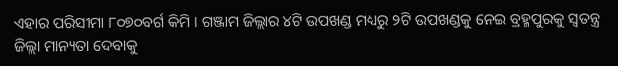ଏହାର ପରିସୀମା ୮୦୭୦ବର୍ଗ କିମି । ଗଞ୍ଜାମ ଜିଲ୍ଲାର ୪ଟି ଉପଖଣ୍ଡ ମଧ୍ୟରୁ ୨ଟି ଉପଖଣ୍ଡକୁ ନେଇ ବ୍ରହ୍ମପୁରକୁ ସ୍ୱତନ୍ତ୍ର ଜିଲ୍ଲା ମାନ୍ୟତା ଦେବାକୁ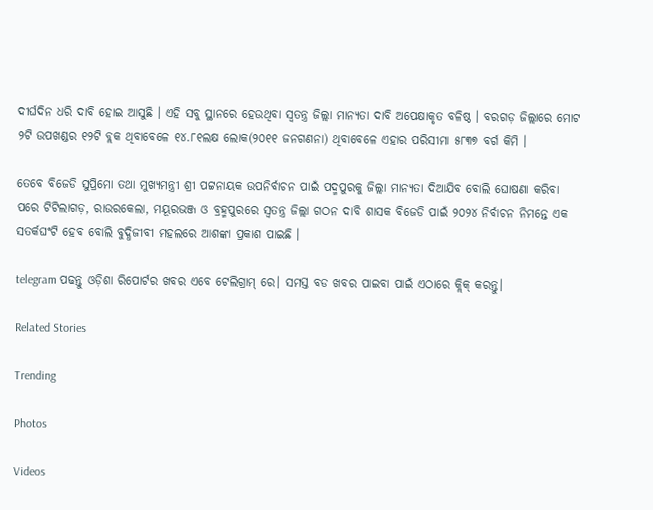ଦୀର୍ଘଦିନ ଧରି ଦାବି ହୋଇ ଆସୁଛି । ଏହି ସବୁ ସ୍ଥାନରେ ହେଉଥିବା ସ୍ୱତନ୍ତ୍ର ଜିଲ୍ଲା ମାନ୍ୟତା ଦାବି ଅପେକ୍ଷାକୃତ ବଳିଷ୍ଠ । ବରଗଡ଼ ଜିଲ୍ଲାରେ ମୋଟ ୨ଟି ଉପଖଣ୍ଡର ୧୨ଟି ବ୍ଲକ ଥିବାବେଳେ ୧୪.୮୧ଲକ୍ଷ ଲୋକ(୨୦୧୧ ଜନଗଣନା) ଥିବାବେଳେ ଏହାର ପରିସୀମା ୫୮୩୭ ବର୍ଗ କିମି ।

ତେବେ ବିଜେଡି ସୁପ୍ରିମୋ ତଥା ମୁଖ୍ୟମନ୍ତ୍ରୀ ଶ୍ରୀ ପଟ୍ଟନାୟକ ଉପନିର୍ବାଚନ ପାଇଁ ପଦ୍ମପୁରକୁ ଜିଲ୍ଲା ମାନ୍ୟତା ଦିଆଯିବ ବୋଲି ଘୋଷଣା କରିବା ପରେ ଟିଟିଲାଗଡ଼, ରାଉରକେଲା, ମୟୂରଭଞ୍ଜ ଓ ବ୍ରହ୍ମପୁରରେ ସ୍ୱତନ୍ତ୍ର ଜିଲ୍ଲା ଗଠନ ଦାବି ଶାସକ ବିଜେଡି ପାଇଁ ୨୦୨୪ ନିର୍ବାଚନ ନିମନ୍ତେ ଏକ ସତର୍କଘଂଟି ହେବ ବୋଲି ବୁଦ୍ଧିଜୀବୀ ମହଲରେ ଆଶଙ୍କା ପ୍ରକାଶ ପାଇଛି ।

telegram ପଢନ୍ତୁ ଓଡ଼ିଶା ରିପୋର୍ଟର ଖବର ଏବେ ଟେଲିଗ୍ରାମ୍ ରେ। ସମସ୍ତ ବଡ ଖବର ପାଇବା ପାଇଁ ଏଠାରେ କ୍ଲିକ୍ କରନ୍ତୁ।

Related Stories

Trending

Photos

Videos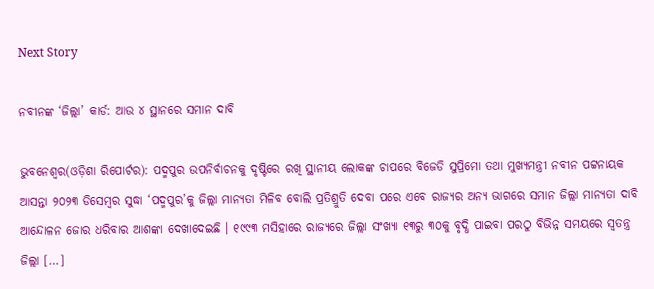Next Story

ନବୀନଙ୍କ ‘ଜିଲ୍ଲା’ କାର୍ଡ: ଆଉ ୪ ସ୍ଥାନରେ ସମାନ ଦାବି

ଭୁବନେଶ୍ୱର(ଓଡ଼ିଶା ରିପୋର୍ଟର): ପଦ୍ମପୁର ଉପନିର୍ବାଚନକୁ ଦୃଷ୍ଟିରେ ରଖି ସ୍ଥାନୀୟ ଲୋକଙ୍କ ଚାପରେ ବିଜେଡି ସୁପ୍ରିମୋ ତଥା ମୁଖ୍ୟମନ୍ତ୍ରୀ ନବୀନ ପଟ୍ଟନାୟକ ଆସନ୍ତା ୨୦୨୩ ଡିସେମ୍ବର ସୁଦ୍ଧା ‘ପଦ୍ମପୁର’କୁ ଜିଲ୍ଲା ମାନ୍ୟତା ମିଳିବ ବୋଲି ପ୍ରତିଶ୍ରୁତି ଦେବା ପରେ ଏବେ ରାଜ୍ୟର ଅନ୍ୟ ଭାଗରେ ସମାନ ଜିଲ୍ଲା ମାନ୍ୟତା ଦାବି ଆନ୍ଦୋଳନ ଜୋର ଧରିବାର ଆଶଙ୍କା ଦେଖାଦେଇଛି । ୧୯୯୩ ମସିହାରେ ରାଜ୍ୟରେ ଜିଲ୍ଲା ସଂଖ୍ୟା ୧୩ରୁ ୩୦କୁ ବୃଦ୍ଧି ପାଇବା ପରଠୁ ବିଭିନ୍ନ ସମୟରେ ସ୍ୱତନ୍ତ୍ର ଜିଲ୍ଲା […]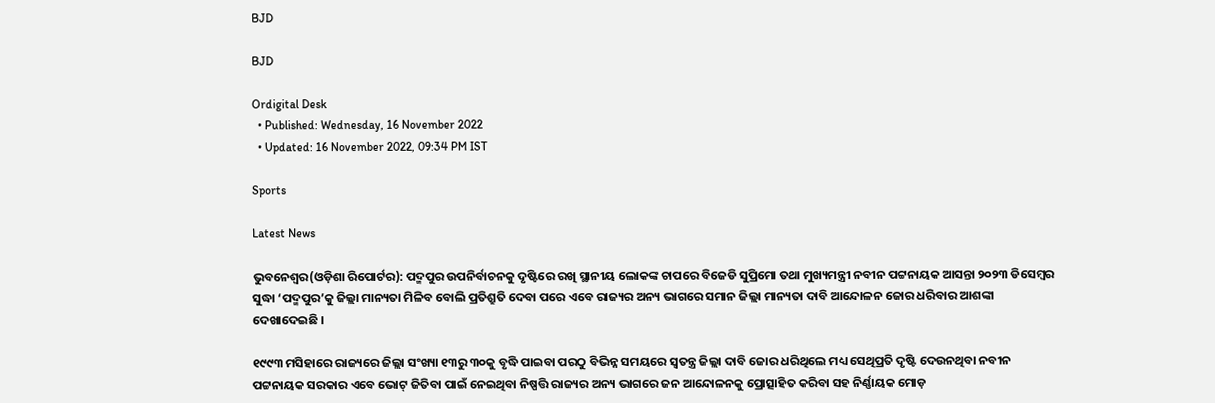BJD

BJD

Ordigital Desk
  • Published: Wednesday, 16 November 2022
  • Updated: 16 November 2022, 09:34 PM IST

Sports

Latest News

ଭୁବନେଶ୍ୱର(ଓଡ଼ିଶା ରିପୋର୍ଟର): ପଦ୍ମପୁର ଉପନିର୍ବାଚନକୁ ଦୃଷ୍ଟିରେ ରଖି ସ୍ଥାନୀୟ ଲୋକଙ୍କ ଚାପରେ ବିଜେଡି ସୁପ୍ରିମୋ ତଥା ମୁଖ୍ୟମନ୍ତ୍ରୀ ନବୀନ ପଟ୍ଟନାୟକ ଆସନ୍ତା ୨୦୨୩ ଡିସେମ୍ବର ସୁଦ୍ଧା ‘ପଦ୍ମପୁର’କୁ ଜିଲ୍ଲା ମାନ୍ୟତା ମିଳିବ ବୋଲି ପ୍ରତିଶ୍ରୁତି ଦେବା ପରେ ଏବେ ରାଜ୍ୟର ଅନ୍ୟ ଭାଗରେ ସମାନ ଜିଲ୍ଲା ମାନ୍ୟତା ଦାବି ଆନ୍ଦୋଳନ ଜୋର ଧରିବାର ଆଶଙ୍କା ଦେଖାଦେଇଛି ।

୧୯୯୩ ମସିହାରେ ରାଜ୍ୟରେ ଜିଲ୍ଲା ସଂଖ୍ୟା ୧୩ରୁ ୩୦କୁ ବୃଦ୍ଧି ପାଇବା ପରଠୁ ବିଭିନ୍ନ ସମୟରେ ସ୍ୱତନ୍ତ୍ର ଜିଲ୍ଲା ଦାବି ଜୋର ଧରିଥିଲେ ମଧ୍ୟ ସେଥିପ୍ରତି ଦୃଷ୍ଟି ଦେଉନଥିବା ନବୀନ ପଟ୍ଟନାୟକ ସରକାର ଏବେ ଭୋଟ୍ ଜିତିବା ପାଇଁ ନେଇଥିବା ନିଷ୍ପତ୍ତି ରାଜ୍ୟର ଅନ୍ୟ ଭାଗରେ ଜନ ଆନ୍ଦୋଳନକୁ ପ୍ରୋତ୍ସାହିତ କରିବା ସହ ନିର୍ଣ୍ଣାୟକ ମୋଡ଼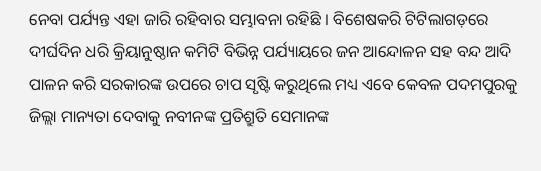ନେବା ପର୍ଯ୍ୟନ୍ତ ଏହା ଜାରି ରହିବାର ସମ୍ଭାବନା ରହିଛି । ବିଶେଷକରି ଟିଟିଲାଗଡ଼ରେ ଦୀର୍ଘଦିନ ଧରି କ୍ରିୟାନୁଷ୍ଠାନ କମିଟି ବିଭିନ୍ନ ପର୍ଯ୍ୟାୟରେ ଜନ ଆନ୍ଦୋଳନ ସହ ବନ୍ଦ ଆଦି ପାଳନ କରି ସରକାରଙ୍କ ଉପରେ ଚାପ ସୃଷ୍ଟି କରୁଥିଲେ ମଧ୍ୟ ଏବେ କେବଳ ପଦମପୁରକୁ ଜିଲ୍ଲା ମାନ୍ୟତା ଦେବାକୁ ନବୀନଙ୍କ ପ୍ରତିଶ୍ରୁତି ସେମାନଙ୍କ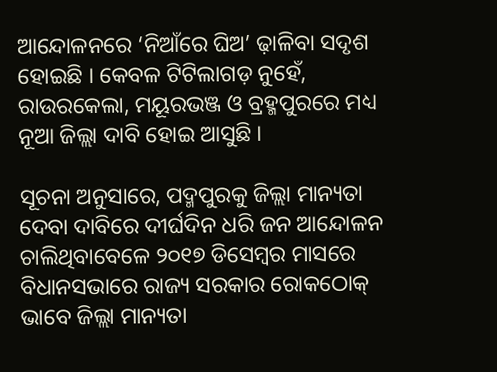ଆନ୍ଦୋଳନରେ ‘ନିଆଁରେ ଘିଅ’ ଢ଼ାଳିବା ସଦୃଶ ହୋଇଛି । କେବଳ ଟିଟିଲାଗଡ଼ ନୁହେଁ, ରାଉରକେଲା, ମୟୂରଭଞ୍ଜ ଓ ବ୍ରହ୍ମପୁରରେ ମଧ୍ୟ ନୂଆ ଜିଲ୍ଲା ଦାବି ହୋଇ ଆସୁଛି ।

ସୂଚନା ଅନୁସାରେ, ପଦ୍ମପୁରକୁ ଜିଲ୍ଲା ମାନ୍ୟତା ଦେବା ଦାବିରେ ଦୀର୍ଘଦିନ ଧରି ଜନ ଆନ୍ଦୋଳନ ଚାଲିଥିବାବେଳେ ୨୦୧୭ ଡିସେମ୍ବର ମାସରେ ବିଧାନସଭାରେ ରାଜ୍ୟ ସରକାର ରୋକଠୋକ୍ ଭାବେ ଜିଲ୍ଲା ମାନ୍ୟତା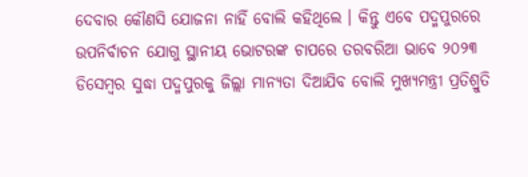ଦେବାର କୌଣସି ଯୋଜନା ନାହିଁ ବୋଲି କହିଥିଲେ । କିନ୍ତୁ ଏବେ ପଦ୍ମପୁରରେ ଉପନିର୍ବାଚନ ଯୋଗୁ ସ୍ଥାନୀୟ ଭୋଟରଙ୍କ ଚାପରେ ତରବରିଆ ଭାବେ ୨୦୨୩ ଡିସେମ୍ବର ସୁଦ୍ଧା ପଦ୍ମପୁରକୁ ଜିଲ୍ଲା ମାନ୍ୟତା ଦିଆଯିବ ବୋଲି ମୁଖ୍ୟମନ୍ତ୍ରୀ ପ୍ରତିଶ୍ରୁତି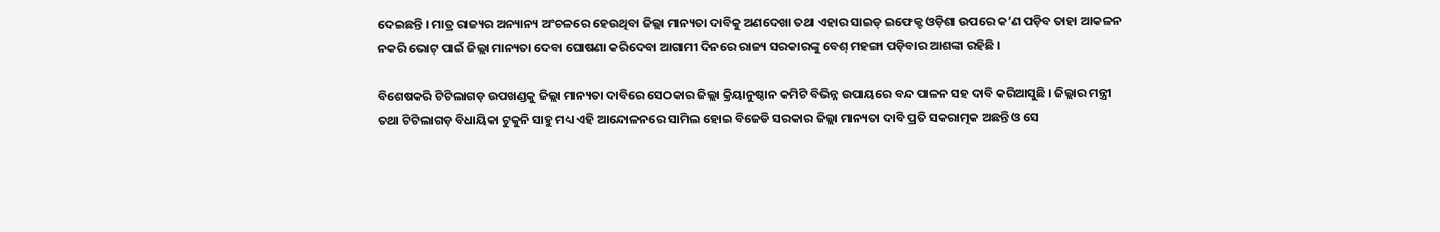ଦେଇଛନ୍ତି । ମାତ୍ର ରାଜ୍ୟର ଅନ୍ୟାନ୍ୟ ଅଂଚଳରେ ହେଉଥିବା ଜିଲ୍ଲା ମାନ୍ୟତା ଦାବିକୁ ଅଣଦେଖା ତଥା ଏହାର ସାଇଡ୍ ଇଫେକ୍ଟ ଓଡ଼ିଶା ଉପରେ କ’ଣ ପଡ଼ିବ ତାହା ଆକଳନ ନକରି ଭୋଟ୍ ପାଇଁ ଜିଲ୍ଲା ମାନ୍ୟତା ଦେବା ଘୋଷଣା କରିଦେବା ଆଗାମୀ ଦିନରେ ରାଜ୍ୟ ସରକାରଙ୍କୁ ବେଶ୍ ମହଙ୍ଗା ପଡ଼ିବାର ଆଶଙ୍କା ରହିଛି ।

ବିଶେଷକରି ଟିଟିଲାଗଡ଼ ଉପଖଣ୍ଡକୁ ଜିଲ୍ଲା ମାନ୍ୟତା ଦାବିରେ ସେଠକାର ଜିଲ୍ଲା କ୍ରିୟାନୁଷ୍ଠାନ କମିଟି ବିଭିନ୍ନ ଉପାୟରେ ବନ୍ଦ ପାଳନ ସହ ଦାବି କରିଆସୁଛି । ଜିଲ୍ଲାର ମନ୍ତ୍ରୀ ତଥା ଟିଟିଲାଗଡ଼ ବିଧାୟିକା ଟୁକୁନି ସାହୁ ମଧ୍ୟ ଏହି ଆନ୍ଦୋଳନରେ ସାମିଲ ହୋଇ ବିଜେଡି ସରକାର ଜିଲ୍ଲା ମାନ୍ୟତା ଦାବି ପ୍ରତି ସକରାତ୍ମକ ଅଛନ୍ତି ଓ ସେ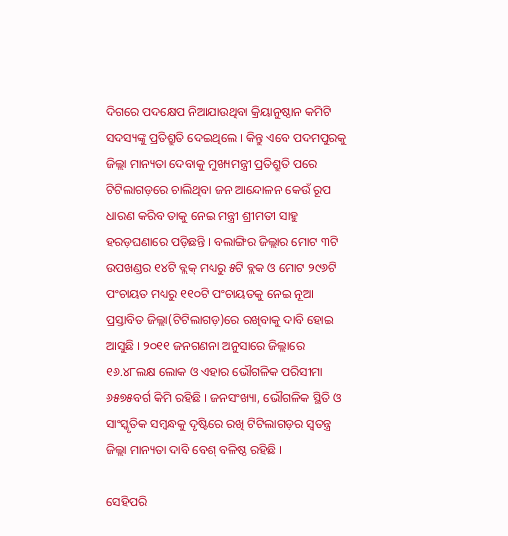ଦିଗରେ ପଦକ୍ଷେପ ନିଆଯାଉଥିବା କ୍ରିୟାନୁଷ୍ଠାନ କମିଟି ସଦସ୍ୟଙ୍କୁ ପ୍ରତିଶ୍ରୁତି ଦେଇଥିଲେ । କିନ୍ତୁ ଏବେ ପଦମପୁରକୁ ଜିଲ୍ଲା ମାନ୍ୟତା ଦେବାକୁ ମୁଖ୍ୟମନ୍ତ୍ରୀ ପ୍ରତିଶ୍ରୁତି ପରେ ଟିଟିଲାଗଡ଼ରେ ଚାଲିଥିବା ଜନ ଆନ୍ଦୋଳନ କେଉଁ ରୂପ ଧାରଣ କରିବ ତାକୁ ନେଇ ମନ୍ତ୍ରୀ ଶ୍ରୀମତୀ ସାହୁ ହରଡ଼ଘଣାରେ ପଡ଼ିଛନ୍ତି । ବଲାଙ୍ଗିର ଜିଲ୍ଲାର ମୋଟ ୩ଟି ଉପଖଣ୍ଡର ୧୪ଟି ବ୍ଲକ୍ ମଧ୍ୟରୁ ୫ଟି ବ୍ଲକ ଓ ମୋଟ ୨୯୬ଟି ପଂଚାୟତ ମଧ୍ୟରୁ ୧୧୦ଟି ପଂଚାୟତକୁ ନେଇ ନୂଆ ପ୍ରସ୍ତାବିତ ଜିଲ୍ଲା(ଟିଟିଲାଗଡ଼)ରେ ରଖିବାକୁ ଦାବି ହୋଇ ଆସୁଛି । ୨୦୧୧ ଜନଗଣନା ଅନୁସାରେ ଜିଲ୍ଲାରେ ୧୬.୪୮ଲକ୍ଷ ଲୋକ ଓ ଏହାର ଭୌଗଳିକ ପରିସୀମା ୬୫୭୫ବର୍ଗ କିମି ରହିଛି । ଜନସଂଖ୍ୟା, ଭୌଗଳିକ ସ୍ଥିତି ଓ ସାଂସ୍କୃତିକ ସମ୍ବନ୍ଧକୁ ଦୃଷ୍ଟିରେ ରଖି ଟିଟିଲାଗଡ଼ର ସ୍ୱତନ୍ତ୍ର ଜିଲ୍ଲା ମାନ୍ୟତା ଦାବି ବେଶ୍ ବଳିଷ୍ଠ ରହିଛି ।

ସେହିପରି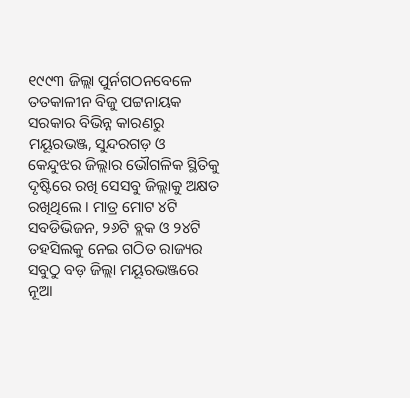୧୯୯୩ ଜିଲ୍ଲା ପୁର୍ନଗଠନବେଳେ ତତକାଳୀନ ବିଜୁ ପଟ୍ଟନାୟକ ସରକାର ବିଭିନ୍ନ କାରଣରୁ ମୟୂରଭଞ୍ଜ, ସୁନ୍ଦରଗଡ଼ ଓ କେନ୍ଦୁଝର ଜିଲ୍ଲାର ଭୌଗଳିକ ସ୍ଥିତିକୁ ଦୃଷ୍ଟିରେ ରଖି ସେସବୁ ଜିଲ୍ଲାକୁ ଅକ୍ଷତ ରଖିଥିଲେ । ମାତ୍ର ମୋଟ ୪ଟି ସବଡିଭିଜନ, ୨୬ଟି ବ୍ଲକ ଓ ୨୪ଟି ତହସିଲକୁ ନେଇ ଗଠିତ ରାଜ୍ୟର ସବୁଠୁ ବଡ଼ ଜିଲ୍ଲା ମୟୂରଭଞ୍ଜରେ ନୂଆ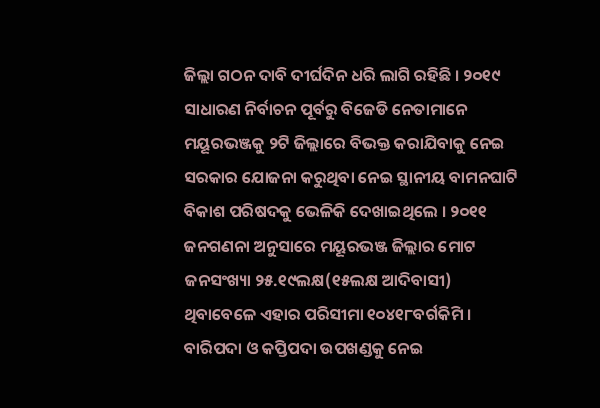ଜିଲ୍ଲା ଗଠନ ଦାବି ଦୀର୍ଘଦିନ ଧରି ଲାଗି ରହିଛି । ୨୦୧୯ ସାଧାରଣ ନିର୍ବାଚନ ପୂର୍ବରୁ ବିଜେଡି ନେତାମାନେ ମୟୂରଭଞ୍ଜକୁ ୨ଟି ଜିଲ୍ଲାରେ ବିଭକ୍ତ କରାଯିବାକୁ ନେଇ ସରକାର ଯୋଜନା କରୁଥିବା ନେଇ ସ୍ଥାନୀୟ ବାମନଘାଟି ବିକାଶ ପରିଷଦକୁ ଭେଳିକି ଦେଖାଇଥିଲେ । ୨୦୧୧ ଜନଗଣନା ଅନୁସାରେ ମୟୂରଭଞ୍ଜ ଜିଲ୍ଲାର ମୋଟ ଜନସଂଖ୍ୟା ୨୫.୧୯ଲକ୍ଷ(୧୫ଲକ୍ଷ ଆଦିବାସୀ) ଥିବାବେଳେ ଏହାର ପରିସୀମା ୧୦୪୧୮ବର୍ଗକିମି । ବାରିପଦା ଓ କପ୍ତିପଦା ଉପଖଣ୍ଡକୁ ନେଇ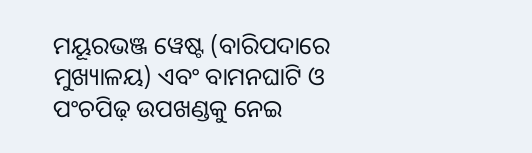ମୟୂରଭଞ୍ଜ ୱେଷ୍ଟ (ବାରିପଦାରେ ମୁଖ୍ୟାଳୟ) ଏବଂ ବାମନଘାଟି ଓ ପଂଚପିଢ଼ ଉପଖଣ୍ଡକୁ ନେଇ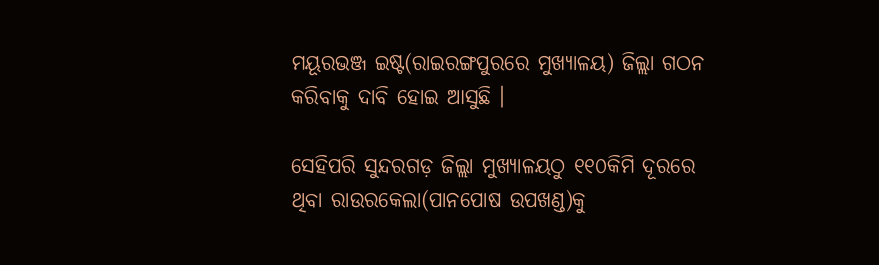ମୟୂରଭଞ୍ଜ ଇଷ୍ଟ(ରାଇରଙ୍ଗପୁରରେ ମୁଖ୍ୟାଳୟ) ଜିଲ୍ଲା ଗଠନ କରିବାକୁ ଦାବି ହୋଇ ଆସୁଛି ।

ସେହିପରି ସୁନ୍ଦରଗଡ଼ ଜିଲ୍ଲା ମୁଖ୍ୟାଳୟଠୁ ୧୧୦କିମି ଦୂରରେ ଥିବା ରାଉରକେଲା(ପାନପୋଷ ଉପଖଣ୍ଡ)କୁ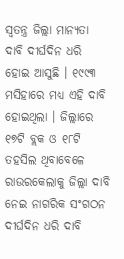ସ୍ୱତନ୍ତ୍ର ଜିଲ୍ଲା ମାନ୍ୟତା ଦାବି ଦୀର୍ଘଦିନ ଧରି ହୋଇ ଆସୁଛି । ୧୯୯୩ ମସିହାରେ ମଧ୍ୟ ଏହି ଦାବି ହୋଇଥିଲା । ଜିଲ୍ଲାରେ ୧୭ଟି ବ୍ଲକ ଓ ୧୮ଟି ତହସିଲ ଥିବାବେଳେ ରାଉରକେଲାକୁ ଜିଲ୍ଲା ଦାବି ନେଇ ନାଗରିକ ସଂଗଠନ ଦୀର୍ଘଦିନ ଧରି ଦାବି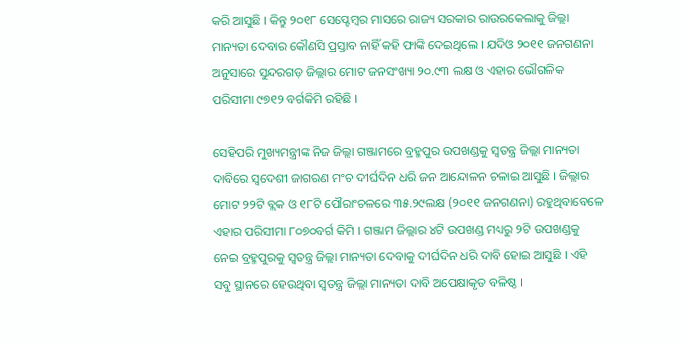କରି ଆସୁଛି । କିନ୍ତୁ ୨୦୧୮ ସେପ୍ଟେମ୍ବର ମାସରେ ରାଜ୍ୟ ସରକାର ରାଉରକେଲାକୁ ଜିଲ୍ଲା ମାନ୍ୟତା ଦେବାର କୌଣସି ପ୍ରସ୍ତାବ ନାହିଁ କହି ଫାଙ୍କି ଦେଇଥିଲେ । ଯଦିଓ ୨୦୧୧ ଜନଗଣନା ଅନୁସାରେ ସୁନ୍ଦରଗଡ଼ ଜିଲ୍ଲାର ମୋଟ ଜନସଂଖ୍ୟା ୨୦.୯୩ ଲକ୍ଷ ଓ ଏହାର ଭୌଗଳିକ ପରିସୀମା ୯୭୧୨ ବର୍ଗକିମି ରହିଛି ।

ସେହିପରି ମୁଖ୍ୟମନ୍ତ୍ରୀଙ୍କ ନିଜ ଜିଲ୍ଲା ଗଞ୍ଜାମରେ ବ୍ରହ୍ମପୁର ଉପଖଣ୍ଡକୁ ସ୍ୱତନ୍ତ୍ର ଜିଲ୍ଲା ମାନ୍ୟତା ଦାବିରେ ସ୍ୱଦେଶୀ ଜାଗରଣ ମଂଚ ଦୀର୍ଘଦିନ ଧରି ଜନ ଆନ୍ଦୋଳନ ଚଳାଇ ଆସୁଛି । ଜିଲ୍ଲାର ମୋଟ ୨୨ଟି ବ୍ଲକ ଓ ୧୮ଟି ପୌରାଂଚଳରେ ୩୫.୨୯ଲକ୍ଷ (୨୦୧୧ ଜନଗଣନା) ରହୁଥିବାବେଳେ ଏହାର ପରିସୀମା ୮୦୭୦ବର୍ଗ କିମି । ଗଞ୍ଜାମ ଜିଲ୍ଲାର ୪ଟି ଉପଖଣ୍ଡ ମଧ୍ୟରୁ ୨ଟି ଉପଖଣ୍ଡକୁ ନେଇ ବ୍ରହ୍ମପୁରକୁ ସ୍ୱତନ୍ତ୍ର ଜିଲ୍ଲା ମାନ୍ୟତା ଦେବାକୁ ଦୀର୍ଘଦିନ ଧରି ଦାବି ହୋଇ ଆସୁଛି । ଏହି ସବୁ ସ୍ଥାନରେ ହେଉଥିବା ସ୍ୱତନ୍ତ୍ର ଜିଲ୍ଲା ମାନ୍ୟତା ଦାବି ଅପେକ୍ଷାକୃତ ବଳିଷ୍ଠ ।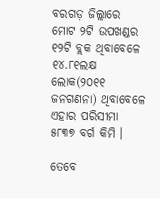ବରଗଡ଼ ଜିଲ୍ଲାରେ ମୋଟ ୨ଟି ଉପଖଣ୍ଡର ୧୨ଟି ବ୍ଲକ ଥିବାବେଳେ ୧୪.୮୧ଲକ୍ଷ ଲୋକ(୨୦୧୧ ଜନଗଣନା) ଥିବାବେଳେ ଏହାର ପରିସୀମା ୫୮୩୭ ବର୍ଗ କିମି ।

ତେବେ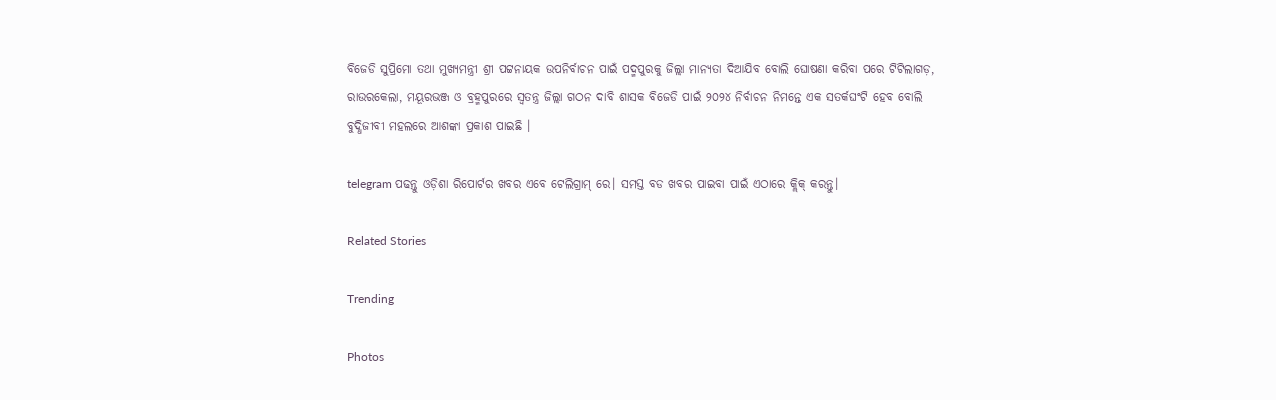ବିଜେଡି ସୁପ୍ରିମୋ ତଥା ମୁଖ୍ୟମନ୍ତ୍ରୀ ଶ୍ରୀ ପଟ୍ଟନାୟକ ଉପନିର୍ବାଚନ ପାଇଁ ପଦ୍ମପୁରକୁ ଜିଲ୍ଲା ମାନ୍ୟତା ଦିଆଯିବ ବୋଲି ଘୋଷଣା କରିବା ପରେ ଟିଟିଲାଗଡ଼, ରାଉରକେଲା, ମୟୂରଭଞ୍ଜ ଓ ବ୍ରହ୍ମପୁରରେ ସ୍ୱତନ୍ତ୍ର ଜିଲ୍ଲା ଗଠନ ଦାବି ଶାସକ ବିଜେଡି ପାଇଁ ୨୦୨୪ ନିର୍ବାଚନ ନିମନ୍ତେ ଏକ ସତର୍କଘଂଟି ହେବ ବୋଲି ବୁଦ୍ଧିଜୀବୀ ମହଲରେ ଆଶଙ୍କା ପ୍ରକାଶ ପାଇଛି ।

telegram ପଢନ୍ତୁ ଓଡ଼ିଶା ରିପୋର୍ଟର ଖବର ଏବେ ଟେଲିଗ୍ରାମ୍ ରେ। ସମସ୍ତ ବଡ ଖବର ପାଇବା ପାଇଁ ଏଠାରେ କ୍ଲିକ୍ କରନ୍ତୁ।

Related Stories

Trending

Photos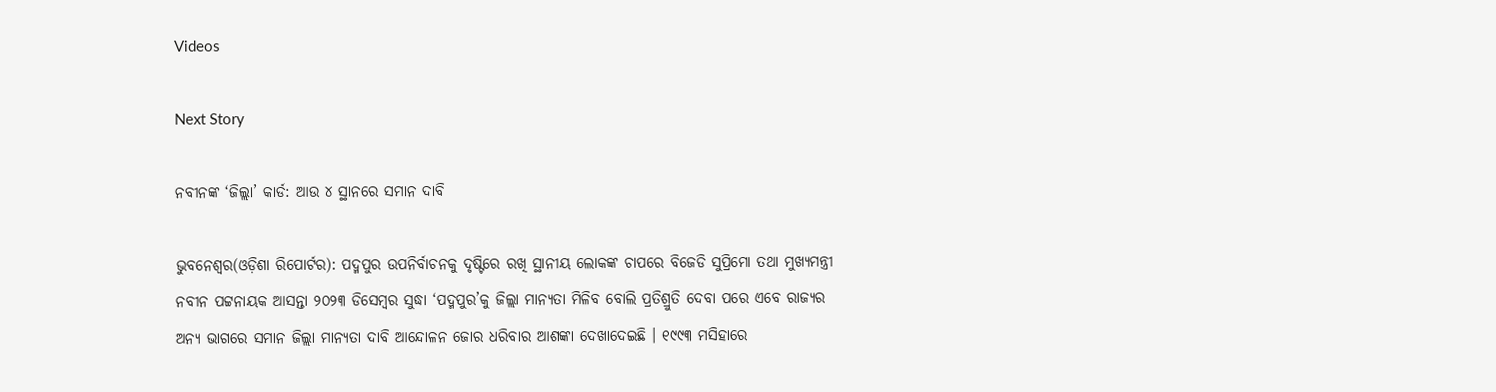Videos

Next Story

ନବୀନଙ୍କ ‘ଜିଲ୍ଲା’ କାର୍ଡ: ଆଉ ୪ ସ୍ଥାନରେ ସମାନ ଦାବି

ଭୁବନେଶ୍ୱର(ଓଡ଼ିଶା ରିପୋର୍ଟର): ପଦ୍ମପୁର ଉପନିର୍ବାଚନକୁ ଦୃଷ୍ଟିରେ ରଖି ସ୍ଥାନୀୟ ଲୋକଙ୍କ ଚାପରେ ବିଜେଡି ସୁପ୍ରିମୋ ତଥା ମୁଖ୍ୟମନ୍ତ୍ରୀ ନବୀନ ପଟ୍ଟନାୟକ ଆସନ୍ତା ୨୦୨୩ ଡିସେମ୍ବର ସୁଦ୍ଧା ‘ପଦ୍ମପୁର’କୁ ଜିଲ୍ଲା ମାନ୍ୟତା ମିଳିବ ବୋଲି ପ୍ରତିଶ୍ରୁତି ଦେବା ପରେ ଏବେ ରାଜ୍ୟର ଅନ୍ୟ ଭାଗରେ ସମାନ ଜିଲ୍ଲା ମାନ୍ୟତା ଦାବି ଆନ୍ଦୋଳନ ଜୋର ଧରିବାର ଆଶଙ୍କା ଦେଖାଦେଇଛି । ୧୯୯୩ ମସିହାରେ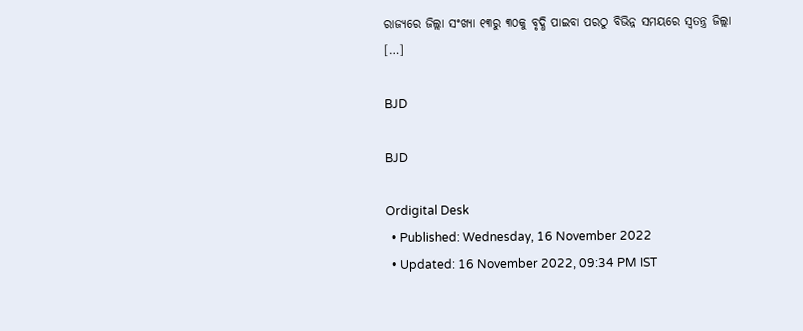ରାଜ୍ୟରେ ଜିଲ୍ଲା ସଂଖ୍ୟା ୧୩ରୁ ୩୦କୁ ବୃଦ୍ଧି ପାଇବା ପରଠୁ ବିଭିନ୍ନ ସମୟରେ ସ୍ୱତନ୍ତ୍ର ଜିଲ୍ଲା […]

BJD

BJD

Ordigital Desk
  • Published: Wednesday, 16 November 2022
  • Updated: 16 November 2022, 09:34 PM IST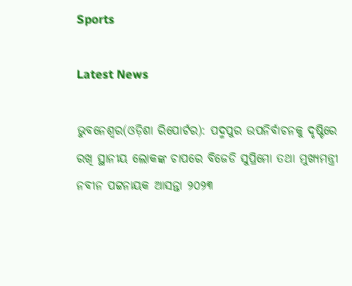Sports

Latest News

ଭୁବନେଶ୍ୱର(ଓଡ଼ିଶା ରିପୋର୍ଟର): ପଦ୍ମପୁର ଉପନିର୍ବାଚନକୁ ଦୃଷ୍ଟିରେ ରଖି ସ୍ଥାନୀୟ ଲୋକଙ୍କ ଚାପରେ ବିଜେଡି ସୁପ୍ରିମୋ ତଥା ମୁଖ୍ୟମନ୍ତ୍ରୀ ନବୀନ ପଟ୍ଟନାୟକ ଆସନ୍ତା ୨୦୨୩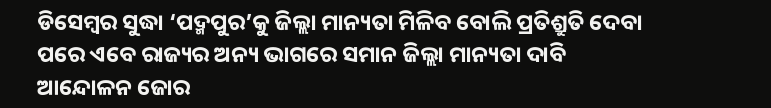ଡିସେମ୍ବର ସୁଦ୍ଧା ‘ପଦ୍ମପୁର’କୁ ଜିଲ୍ଲା ମାନ୍ୟତା ମିଳିବ ବୋଲି ପ୍ରତିଶ୍ରୁତି ଦେବା ପରେ ଏବେ ରାଜ୍ୟର ଅନ୍ୟ ଭାଗରେ ସମାନ ଜିଲ୍ଲା ମାନ୍ୟତା ଦାବି ଆନ୍ଦୋଳନ ଜୋର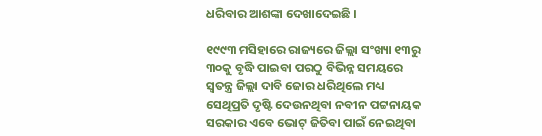ଧରିବାର ଆଶଙ୍କା ଦେଖାଦେଇଛି ।

୧୯୯୩ ମସିହାରେ ରାଜ୍ୟରେ ଜିଲ୍ଲା ସଂଖ୍ୟା ୧୩ରୁ ୩୦କୁ ବୃଦ୍ଧି ପାଇବା ପରଠୁ ବିଭିନ୍ନ ସମୟରେ ସ୍ୱତନ୍ତ୍ର ଜିଲ୍ଲା ଦାବି ଜୋର ଧରିଥିଲେ ମଧ୍ୟ ସେଥିପ୍ରତି ଦୃଷ୍ଟି ଦେଉନଥିବା ନବୀନ ପଟ୍ଟନାୟକ ସରକାର ଏବେ ଭୋଟ୍ ଜିତିବା ପାଇଁ ନେଇଥିବା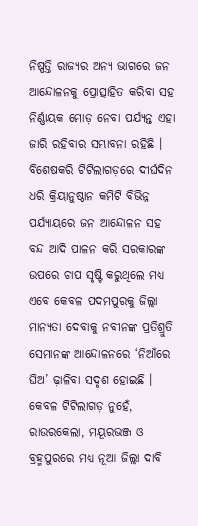ନିଷ୍ପତ୍ତି ରାଜ୍ୟର ଅନ୍ୟ ଭାଗରେ ଜନ ଆନ୍ଦୋଳନକୁ ପ୍ରୋତ୍ସାହିତ କରିବା ସହ ନିର୍ଣ୍ଣାୟକ ମୋଡ଼ ନେବା ପର୍ଯ୍ୟନ୍ତ ଏହା ଜାରି ରହିବାର ସମ୍ଭାବନା ରହିଛି । ବିଶେଷକରି ଟିଟିଲାଗଡ଼ରେ ଦୀର୍ଘଦିନ ଧରି କ୍ରିୟାନୁଷ୍ଠାନ କମିଟି ବିଭିନ୍ନ ପର୍ଯ୍ୟାୟରେ ଜନ ଆନ୍ଦୋଳନ ସହ ବନ୍ଦ ଆଦି ପାଳନ କରି ସରକାରଙ୍କ ଉପରେ ଚାପ ସୃଷ୍ଟି କରୁଥିଲେ ମଧ୍ୟ ଏବେ କେବଳ ପଦମପୁରକୁ ଜିଲ୍ଲା ମାନ୍ୟତା ଦେବାକୁ ନବୀନଙ୍କ ପ୍ରତିଶ୍ରୁତି ସେମାନଙ୍କ ଆନ୍ଦୋଳନରେ ‘ନିଆଁରେ ଘିଅ’ ଢ଼ାଳିବା ସଦୃଶ ହୋଇଛି । କେବଳ ଟିଟିଲାଗଡ଼ ନୁହେଁ, ରାଉରକେଲା, ମୟୂରଭଞ୍ଜ ଓ ବ୍ରହ୍ମପୁରରେ ମଧ୍ୟ ନୂଆ ଜିଲ୍ଲା ଦାବି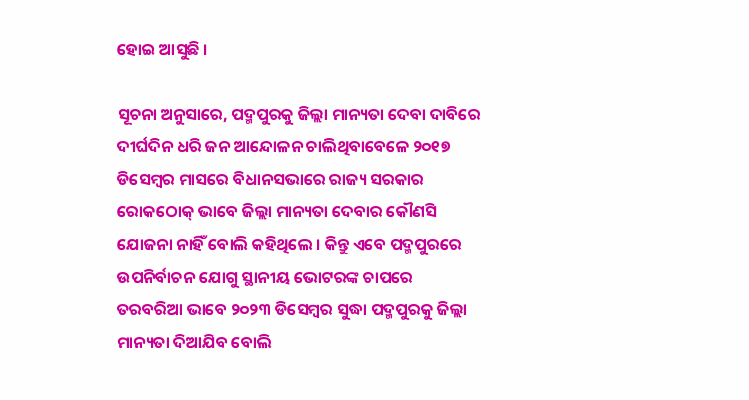ହୋଇ ଆସୁଛି ।

ସୂଚନା ଅନୁସାରେ, ପଦ୍ମପୁରକୁ ଜିଲ୍ଲା ମାନ୍ୟତା ଦେବା ଦାବିରେ ଦୀର୍ଘଦିନ ଧରି ଜନ ଆନ୍ଦୋଳନ ଚାଲିଥିବାବେଳେ ୨୦୧୭ ଡିସେମ୍ବର ମାସରେ ବିଧାନସଭାରେ ରାଜ୍ୟ ସରକାର ରୋକଠୋକ୍ ଭାବେ ଜିଲ୍ଲା ମାନ୍ୟତା ଦେବାର କୌଣସି ଯୋଜନା ନାହିଁ ବୋଲି କହିଥିଲେ । କିନ୍ତୁ ଏବେ ପଦ୍ମପୁରରେ ଉପନିର୍ବାଚନ ଯୋଗୁ ସ୍ଥାନୀୟ ଭୋଟରଙ୍କ ଚାପରେ ତରବରିଆ ଭାବେ ୨୦୨୩ ଡିସେମ୍ବର ସୁଦ୍ଧା ପଦ୍ମପୁରକୁ ଜିଲ୍ଲା ମାନ୍ୟତା ଦିଆଯିବ ବୋଲି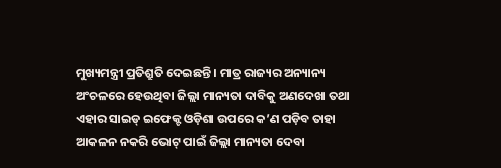ମୁଖ୍ୟମନ୍ତ୍ରୀ ପ୍ରତିଶ୍ରୁତି ଦେଇଛନ୍ତି । ମାତ୍ର ରାଜ୍ୟର ଅନ୍ୟାନ୍ୟ ଅଂଚଳରେ ହେଉଥିବା ଜିଲ୍ଲା ମାନ୍ୟତା ଦାବିକୁ ଅଣଦେଖା ତଥା ଏହାର ସାଇଡ୍ ଇଫେକ୍ଟ ଓଡ଼ିଶା ଉପରେ କ’ଣ ପଡ଼ିବ ତାହା ଆକଳନ ନକରି ଭୋଟ୍ ପାଇଁ ଜିଲ୍ଲା ମାନ୍ୟତା ଦେବା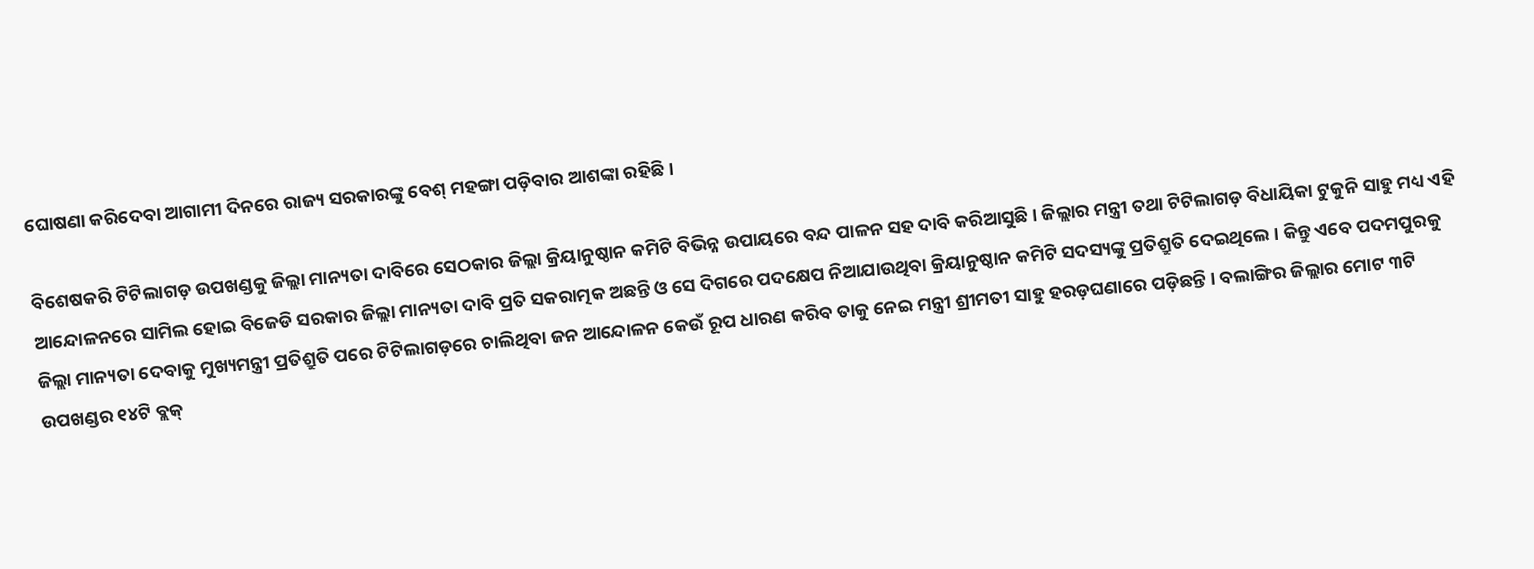ଘୋଷଣା କରିଦେବା ଆଗାମୀ ଦିନରେ ରାଜ୍ୟ ସରକାରଙ୍କୁ ବେଶ୍ ମହଙ୍ଗା ପଡ଼ିବାର ଆଶଙ୍କା ରହିଛି ।

ବିଶେଷକରି ଟିଟିଲାଗଡ଼ ଉପଖଣ୍ଡକୁ ଜିଲ୍ଲା ମାନ୍ୟତା ଦାବିରେ ସେଠକାର ଜିଲ୍ଲା କ୍ରିୟାନୁଷ୍ଠାନ କମିଟି ବିଭିନ୍ନ ଉପାୟରେ ବନ୍ଦ ପାଳନ ସହ ଦାବି କରିଆସୁଛି । ଜିଲ୍ଲାର ମନ୍ତ୍ରୀ ତଥା ଟିଟିଲାଗଡ଼ ବିଧାୟିକା ଟୁକୁନି ସାହୁ ମଧ୍ୟ ଏହି ଆନ୍ଦୋଳନରେ ସାମିଲ ହୋଇ ବିଜେଡି ସରକାର ଜିଲ୍ଲା ମାନ୍ୟତା ଦାବି ପ୍ରତି ସକରାତ୍ମକ ଅଛନ୍ତି ଓ ସେ ଦିଗରେ ପଦକ୍ଷେପ ନିଆଯାଉଥିବା କ୍ରିୟାନୁଷ୍ଠାନ କମିଟି ସଦସ୍ୟଙ୍କୁ ପ୍ରତିଶ୍ରୁତି ଦେଇଥିଲେ । କିନ୍ତୁ ଏବେ ପଦମପୁରକୁ ଜିଲ୍ଲା ମାନ୍ୟତା ଦେବାକୁ ମୁଖ୍ୟମନ୍ତ୍ରୀ ପ୍ରତିଶ୍ରୁତି ପରେ ଟିଟିଲାଗଡ଼ରେ ଚାଲିଥିବା ଜନ ଆନ୍ଦୋଳନ କେଉଁ ରୂପ ଧାରଣ କରିବ ତାକୁ ନେଇ ମନ୍ତ୍ରୀ ଶ୍ରୀମତୀ ସାହୁ ହରଡ଼ଘଣାରେ ପଡ଼ିଛନ୍ତି । ବଲାଙ୍ଗିର ଜିଲ୍ଲାର ମୋଟ ୩ଟି ଉପଖଣ୍ଡର ୧୪ଟି ବ୍ଲକ୍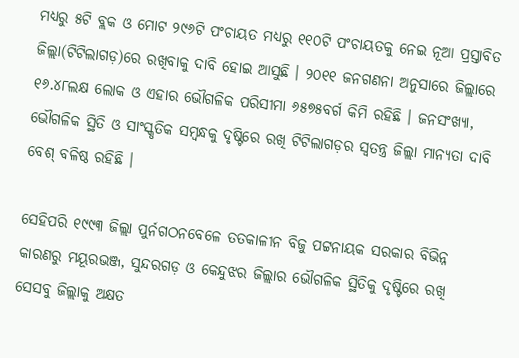ମଧ୍ୟରୁ ୫ଟି ବ୍ଲକ ଓ ମୋଟ ୨୯୬ଟି ପଂଚାୟତ ମଧ୍ୟରୁ ୧୧୦ଟି ପଂଚାୟତକୁ ନେଇ ନୂଆ ପ୍ରସ୍ତାବିତ ଜିଲ୍ଲା(ଟିଟିଲାଗଡ଼)ରେ ରଖିବାକୁ ଦାବି ହୋଇ ଆସୁଛି । ୨୦୧୧ ଜନଗଣନା ଅନୁସାରେ ଜିଲ୍ଲାରେ ୧୬.୪୮ଲକ୍ଷ ଲୋକ ଓ ଏହାର ଭୌଗଳିକ ପରିସୀମା ୬୫୭୫ବର୍ଗ କିମି ରହିଛି । ଜନସଂଖ୍ୟା, ଭୌଗଳିକ ସ୍ଥିତି ଓ ସାଂସ୍କୃତିକ ସମ୍ବନ୍ଧକୁ ଦୃଷ୍ଟିରେ ରଖି ଟିଟିଲାଗଡ଼ର ସ୍ୱତନ୍ତ୍ର ଜିଲ୍ଲା ମାନ୍ୟତା ଦାବି ବେଶ୍ ବଳିଷ୍ଠ ରହିଛି ।

ସେହିପରି ୧୯୯୩ ଜିଲ୍ଲା ପୁର୍ନଗଠନବେଳେ ତତକାଳୀନ ବିଜୁ ପଟ୍ଟନାୟକ ସରକାର ବିଭିନ୍ନ କାରଣରୁ ମୟୂରଭଞ୍ଜ, ସୁନ୍ଦରଗଡ଼ ଓ କେନ୍ଦୁଝର ଜିଲ୍ଲାର ଭୌଗଳିକ ସ୍ଥିତିକୁ ଦୃଷ୍ଟିରେ ରଖି ସେସବୁ ଜିଲ୍ଲାକୁ ଅକ୍ଷତ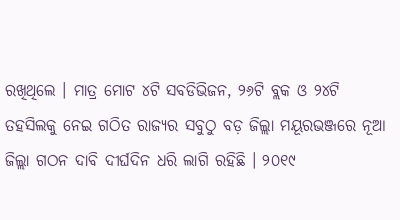ରଖିଥିଲେ । ମାତ୍ର ମୋଟ ୪ଟି ସବଡିଭିଜନ, ୨୬ଟି ବ୍ଲକ ଓ ୨୪ଟି ତହସିଲକୁ ନେଇ ଗଠିତ ରାଜ୍ୟର ସବୁଠୁ ବଡ଼ ଜିଲ୍ଲା ମୟୂରଭଞ୍ଜରେ ନୂଆ ଜିଲ୍ଲା ଗଠନ ଦାବି ଦୀର୍ଘଦିନ ଧରି ଲାଗି ରହିଛି । ୨୦୧୯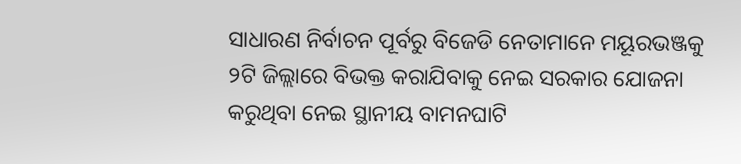ସାଧାରଣ ନିର୍ବାଚନ ପୂର୍ବରୁ ବିଜେଡି ନେତାମାନେ ମୟୂରଭଞ୍ଜକୁ ୨ଟି ଜିଲ୍ଲାରେ ବିଭକ୍ତ କରାଯିବାକୁ ନେଇ ସରକାର ଯୋଜନା କରୁଥିବା ନେଇ ସ୍ଥାନୀୟ ବାମନଘାଟି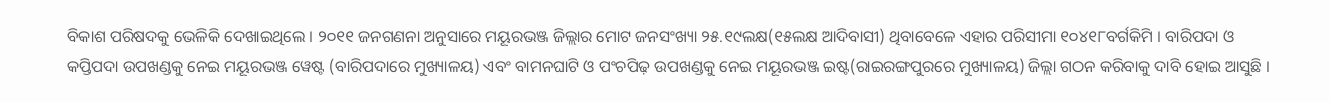ବିକାଶ ପରିଷଦକୁ ଭେଳିକି ଦେଖାଇଥିଲେ । ୨୦୧୧ ଜନଗଣନା ଅନୁସାରେ ମୟୂରଭଞ୍ଜ ଜିଲ୍ଲାର ମୋଟ ଜନସଂଖ୍ୟା ୨୫.୧୯ଲକ୍ଷ(୧୫ଲକ୍ଷ ଆଦିବାସୀ) ଥିବାବେଳେ ଏହାର ପରିସୀମା ୧୦୪୧୮ବର୍ଗକିମି । ବାରିପଦା ଓ କପ୍ତିପଦା ଉପଖଣ୍ଡକୁ ନେଇ ମୟୂରଭଞ୍ଜ ୱେଷ୍ଟ (ବାରିପଦାରେ ମୁଖ୍ୟାଳୟ) ଏବଂ ବାମନଘାଟି ଓ ପଂଚପିଢ଼ ଉପଖଣ୍ଡକୁ ନେଇ ମୟୂରଭଞ୍ଜ ଇଷ୍ଟ(ରାଇରଙ୍ଗପୁରରେ ମୁଖ୍ୟାଳୟ) ଜିଲ୍ଲା ଗଠନ କରିବାକୁ ଦାବି ହୋଇ ଆସୁଛି ।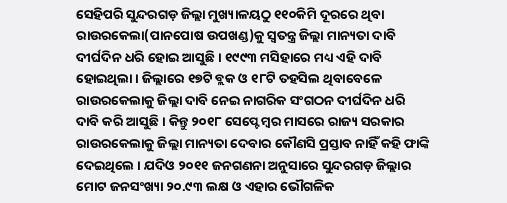ସେହିପରି ସୁନ୍ଦରଗଡ଼ ଜିଲ୍ଲା ମୁଖ୍ୟାଳୟଠୁ ୧୧୦କିମି ଦୂରରେ ଥିବା ରାଉରକେଲା(ପାନପୋଷ ଉପଖଣ୍ଡ)କୁ ସ୍ୱତନ୍ତ୍ର ଜିଲ୍ଲା ମାନ୍ୟତା ଦାବି ଦୀର୍ଘଦିନ ଧରି ହୋଇ ଆସୁଛି । ୧୯୯୩ ମସିହାରେ ମଧ୍ୟ ଏହି ଦାବି ହୋଇଥିଲା । ଜିଲ୍ଲାରେ ୧୭ଟି ବ୍ଲକ ଓ ୧୮ଟି ତହସିଲ ଥିବାବେଳେ ରାଉରକେଲାକୁ ଜିଲ୍ଲା ଦାବି ନେଇ ନାଗରିକ ସଂଗଠନ ଦୀର୍ଘଦିନ ଧରି ଦାବି କରି ଆସୁଛି । କିନ୍ତୁ ୨୦୧୮ ସେପ୍ଟେମ୍ବର ମାସରେ ରାଜ୍ୟ ସରକାର ରାଉରକେଲାକୁ ଜିଲ୍ଲା ମାନ୍ୟତା ଦେବାର କୌଣସି ପ୍ରସ୍ତାବ ନାହିଁ କହି ଫାଙ୍କି ଦେଇଥିଲେ । ଯଦିଓ ୨୦୧୧ ଜନଗଣନା ଅନୁସାରେ ସୁନ୍ଦରଗଡ଼ ଜିଲ୍ଲାର ମୋଟ ଜନସଂଖ୍ୟା ୨୦.୯୩ ଲକ୍ଷ ଓ ଏହାର ଭୌଗଳିକ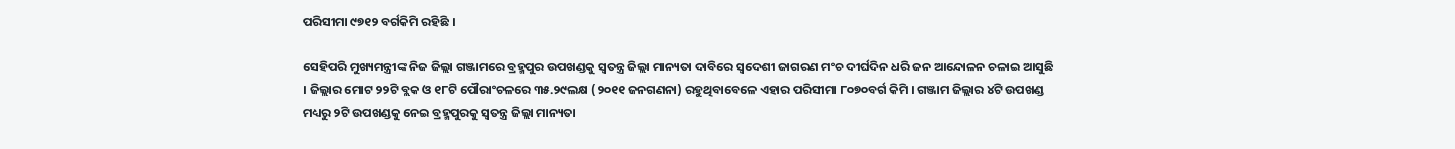ପରିସୀମା ୯୭୧୨ ବର୍ଗକିମି ରହିଛି ।

ସେହିପରି ମୁଖ୍ୟମନ୍ତ୍ରୀଙ୍କ ନିଜ ଜିଲ୍ଲା ଗଞ୍ଜାମରେ ବ୍ରହ୍ମପୁର ଉପଖଣ୍ଡକୁ ସ୍ୱତନ୍ତ୍ର ଜିଲ୍ଲା ମାନ୍ୟତା ଦାବିରେ ସ୍ୱଦେଶୀ ଜାଗରଣ ମଂଚ ଦୀର୍ଘଦିନ ଧରି ଜନ ଆନ୍ଦୋଳନ ଚଳାଇ ଆସୁଛି । ଜିଲ୍ଲାର ମୋଟ ୨୨ଟି ବ୍ଲକ ଓ ୧୮ଟି ପୌରାଂଚଳରେ ୩୫.୨୯ଲକ୍ଷ (୨୦୧୧ ଜନଗଣନା) ରହୁଥିବାବେଳେ ଏହାର ପରିସୀମା ୮୦୭୦ବର୍ଗ କିମି । ଗଞ୍ଜାମ ଜିଲ୍ଲାର ୪ଟି ଉପଖଣ୍ଡ ମଧ୍ୟରୁ ୨ଟି ଉପଖଣ୍ଡକୁ ନେଇ ବ୍ରହ୍ମପୁରକୁ ସ୍ୱତନ୍ତ୍ର ଜିଲ୍ଲା ମାନ୍ୟତା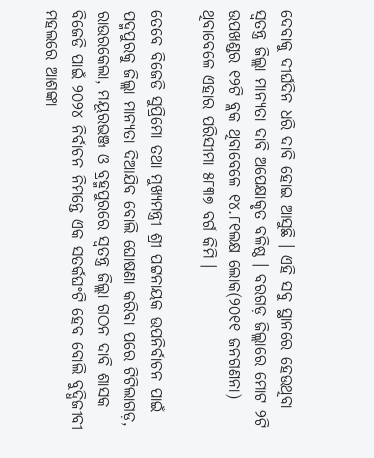ଦେବାକୁ ଦୀର୍ଘଦିନ ଧରି ଦାବି ହୋଇ ଆସୁଛି । ଏହି ସବୁ ସ୍ଥାନରେ ହେଉଥିବା ସ୍ୱତନ୍ତ୍ର ଜିଲ୍ଲା ମାନ୍ୟତା ଦାବି ଅପେକ୍ଷାକୃତ ବଳିଷ୍ଠ । ବରଗଡ଼ ଜିଲ୍ଲାରେ ମୋଟ ୨ଟି ଉପଖଣ୍ଡର ୧୨ଟି ବ୍ଲକ ଥିବାବେଳେ ୧୪.୮୧ଲକ୍ଷ ଲୋକ(୨୦୧୧ ଜନଗଣନା) ଥିବାବେଳେ ଏହାର ପରିସୀମା ୫୮୩୭ ବର୍ଗ କିମି ।

ତେବେ ବିଜେଡି ସୁପ୍ରିମୋ ତଥା ମୁଖ୍ୟମନ୍ତ୍ରୀ ଶ୍ରୀ ପଟ୍ଟନାୟକ ଉପନିର୍ବାଚନ ପାଇଁ ପଦ୍ମପୁରକୁ ଜିଲ୍ଲା ମାନ୍ୟତା ଦିଆଯିବ ବୋଲି ଘୋଷଣା କରିବା ପରେ ଟିଟିଲାଗଡ଼, ରାଉରକେଲା, ମୟୂରଭଞ୍ଜ ଓ ବ୍ରହ୍ମପୁରରେ ସ୍ୱତନ୍ତ୍ର ଜିଲ୍ଲା ଗଠନ ଦାବି ଶାସକ ବିଜେଡି ପାଇଁ ୨୦୨୪ ନିର୍ବାଚନ ନିମନ୍ତେ ଏକ ସତର୍କଘଂଟି ହେବ ବୋଲି ବୁଦ୍ଧିଜୀବୀ ମହଲରେ ଆଶଙ୍କା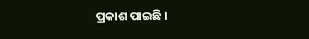ପ୍ରକାଶ ପାଇଛି ।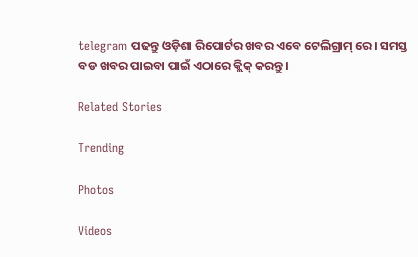telegram ପଢନ୍ତୁ ଓଡ଼ିଶା ରିପୋର୍ଟର ଖବର ଏବେ ଟେଲିଗ୍ରାମ୍ ରେ। ସମସ୍ତ ବଡ ଖବର ପାଇବା ପାଇଁ ଏଠାରେ କ୍ଲିକ୍ କରନ୍ତୁ।

Related Stories

Trending

Photos

Videos